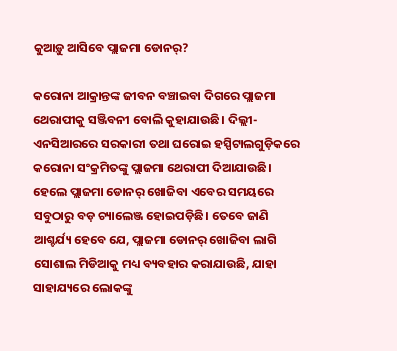କୁଆଡ଼ୁ ଆସିବେ ପ୍ଲାଜମା ଡୋନର୍?

କରୋନା ଆକ୍ରାନ୍ତଙ୍କ ଜୀବନ ବଞ୍ଚାଇବା ଦିଗରେ ପ୍ଲାଜମା ଥେରାପୀକୁ ସଞ୍ଜିବନୀ ବୋଲି କୁହାଯାଉଛି। ଦିଲ୍ଲୀ-ଏନସିଆରରେ ସରକାରୀ ତଥା ଘରୋଇ ହସ୍ପିଟାଲଗୁଡ଼ିକରେ କରୋନା ସଂକ୍ରମିତଙ୍କୁ ପ୍ଲାଜମା ଥେରାପୀ ଦିଆଯାଉଛି। ହେଲେ ପ୍ଲାଜମା ଡୋନର୍ ଖୋଜିବା ଏବେର ସମୟରେ ସବୁଠାରୁ ବଡ଼ ଚ୍ୟାଲେଞ୍ଜ ହୋଇପଡ଼ିଛି। ତେବେ ଜାଣି ଆଶ୍ଚର୍ଯ୍ୟ ହେବେ ଯେ, ପ୍ଲାଜମା ଡୋନର୍ ଖୋଜିବା ଲାଗି ସୋଶାଲ ମିଡିଆକୁ ମଧ୍ୟ ବ୍ୟବହାର କରାଯାଉଛି, ଯାହା ସାହାଯ୍ୟରେ ଲୋକଙ୍କୁ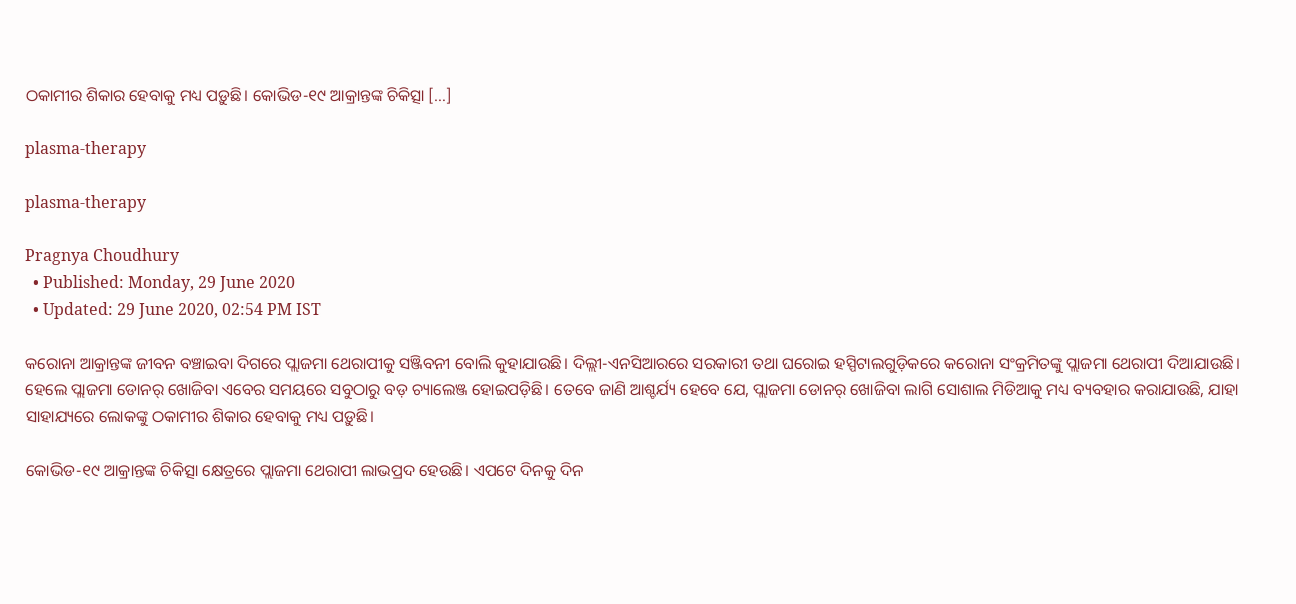ଠକାମୀର ଶିକାର ହେବାକୁ ମଧ୍ୟ ପଡ଼ୁଛି। କୋଭିଡ-୧୯ ଆକ୍ରାନ୍ତଙ୍କ ଚିକିତ୍ସା […]

plasma-therapy

plasma-therapy

Pragnya Choudhury
  • Published: Monday, 29 June 2020
  • Updated: 29 June 2020, 02:54 PM IST

କରୋନା ଆକ୍ରାନ୍ତଙ୍କ ଜୀବନ ବଞ୍ଚାଇବା ଦିଗରେ ପ୍ଲାଜମା ଥେରାପୀକୁ ସଞ୍ଜିବନୀ ବୋଲି କୁହାଯାଉଛି। ଦିଲ୍ଲୀ-ଏନସିଆରରେ ସରକାରୀ ତଥା ଘରୋଇ ହସ୍ପିଟାଲଗୁଡ଼ିକରେ କରୋନା ସଂକ୍ରମିତଙ୍କୁ ପ୍ଲାଜମା ଥେରାପୀ ଦିଆଯାଉଛି। ହେଲେ ପ୍ଲାଜମା ଡୋନର୍ ଖୋଜିବା ଏବେର ସମୟରେ ସବୁଠାରୁ ବଡ଼ ଚ୍ୟାଲେଞ୍ଜ ହୋଇପଡ଼ିଛି। ତେବେ ଜାଣି ଆଶ୍ଚର୍ଯ୍ୟ ହେବେ ଯେ, ପ୍ଲାଜମା ଡୋନର୍ ଖୋଜିବା ଲାଗି ସୋଶାଲ ମିଡିଆକୁ ମଧ୍ୟ ବ୍ୟବହାର କରାଯାଉଛି, ଯାହା ସାହାଯ୍ୟରେ ଲୋକଙ୍କୁ ଠକାମୀର ଶିକାର ହେବାକୁ ମଧ୍ୟ ପଡ଼ୁଛି।

କୋଭିଡ-୧୯ ଆକ୍ରାନ୍ତଙ୍କ ଚିକିତ୍ସା କ୍ଷେତ୍ରରେ ପ୍ଲାଜମା ଥେରାପୀ ଲାଭପ୍ରଦ ହେଉଛି। ଏପଟେ ଦିନକୁ ଦିନ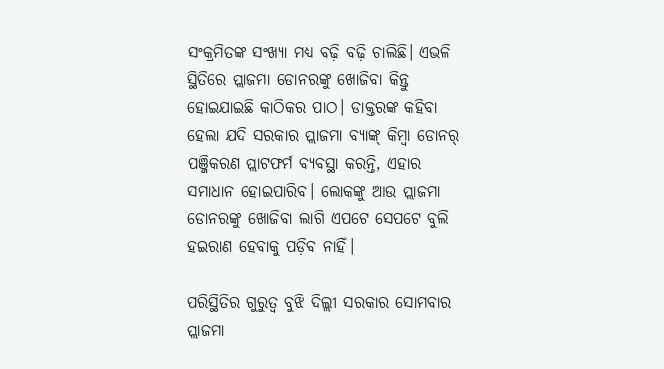ସଂକ୍ରମିତଙ୍କ ସଂଖ୍ୟା ମଧ୍ୟ ବଢ଼ି ବଢ଼ି ଚାଲିଛି। ଏଭଳି ସ୍ଥିତିରେ ପ୍ଲାଜମା ଡୋନରଙ୍କୁ ଖୋଜିବା କିନ୍ତୁ ହୋଇଯାଇଛି କାଠିକର ପାଠ। ଡାକ୍ତରଙ୍କ କହିବା ହେଲା ଯଦି ସରକାର ପ୍ଲାଜମା ବ୍ୟାଙ୍କ୍ କିମ୍ବା ଡୋନର୍ ପଞ୍ଜିକରଣ ପ୍ଲାଟଫର୍ମ ବ୍ୟବସ୍ଥା କରନ୍ତି, ଏହାର ସମାଧାନ ହୋଇପାରିବ। ଲୋକଙ୍କୁ ଆଉ ପ୍ଲାଜମା ଡୋନରଙ୍କୁ ଖୋଜିବା ଲାଗି ଏପଟେ ସେପଟେ ବୁଲି ହଇରାଣ ହେବାକୁ ପଡ଼ିବ ନାହିଁ।

ପରିସ୍ଥିତିର ଗୁରୁତ୍ୱ ବୁଝି ଦିଲ୍ଲୀ ସରକାର ସୋମବାର ପ୍ଲାଜମା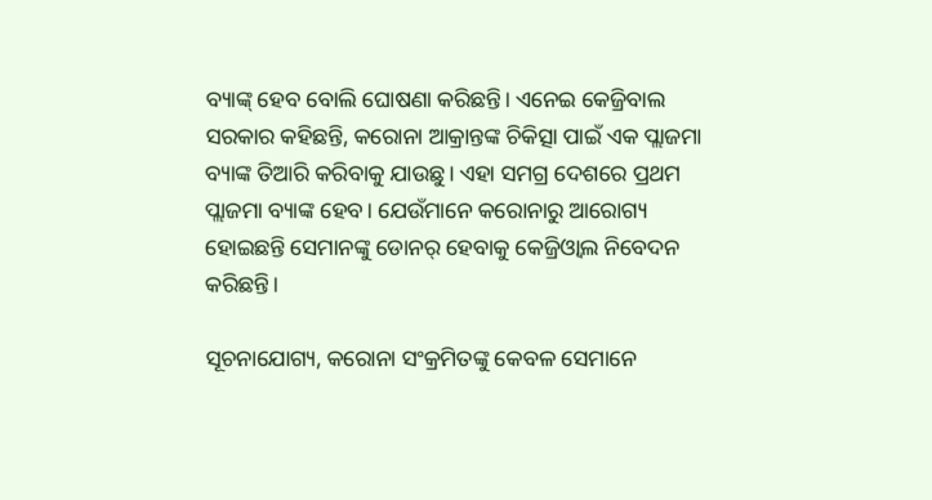ବ୍ୟାଙ୍କ୍ ହେବ ବୋଲି ଘୋଷଣା କରିଛନ୍ତି। ଏନେଇ କେଜ୍ରିବାଲ ସରକାର କହିଛନ୍ତି, କରୋନା ଆକ୍ରାନ୍ତଙ୍କ ଚିକିତ୍ସା ପାଇଁ ଏକ ପ୍ଲାଜମା ବ୍ୟାଙ୍କ ତିଆରି କରିବାକୁ ଯାଉଛୁ। ଏହା ସମଗ୍ର ଦେଶରେ ପ୍ରଥମ ପ୍ଲାଜମା ବ୍ୟାଙ୍କ ହେବ। ଯେଉଁମାନେ କରୋନାରୁ ଆରୋଗ୍ୟ ହୋଇଛନ୍ତି ସେମାନଙ୍କୁ ଡୋନର୍ ହେବାକୁ କେଜ୍ରିଓ୍ୱାଲ ନିବେଦନ କରିଛନ୍ତି।

ସୂଚନାଯୋଗ୍ୟ, କରୋନା ସଂକ୍ରମିତଙ୍କୁ କେବଳ ସେମାନେ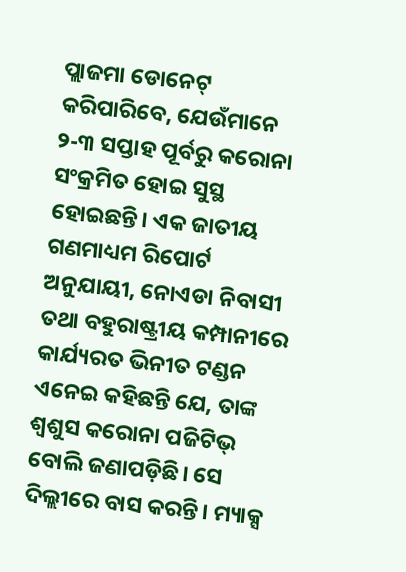ପ୍ଲାଜମା ଡୋନେଟ୍ କରିପାରିବେ, ଯେଉଁମାନେ ୨-୩ ସପ୍ତାହ ପୂର୍ବରୁ କରୋନା ସଂକ୍ରମିତ ହୋଇ ସୁସ୍ଥ ହୋଇଛନ୍ତି। ଏକ ଜାତୀୟ ଗଣମାଧ୍ୟମ ରିପୋର୍ଟ ଅନୁଯାୟୀ, ନୋଏଡା ନିବାସୀ ତଥା ବହୁରାଷ୍ଟ୍ରୀୟ କମ୍ପାନୀରେ କାର୍ଯ୍ୟରତ ଭିନୀତ ଟଣ୍ଡନ ଏନେଇ କହିଛନ୍ତି ଯେ, ତାଙ୍କ ଶ୍ୱଶୁସ କରୋନା ପଜିଟିଭ୍ ବୋଲି ଜଣାପଡ଼ିଛି। ସେ ଦିଲ୍ଲୀରେ ବାସ କରନ୍ତି। ମ୍ୟାକ୍ସ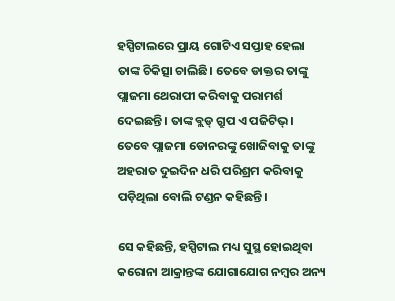ହସ୍ପିଟାଲରେ ପ୍ରାୟ ଗୋଟିଏ ସପ୍ତାହ ହେଲା ତାଙ୍କ ଚିକିତ୍ସା ଚାଲିଛି। ତେବେ ଡାକ୍ତର ତାଙ୍କୁ ପ୍ଲାଜମା ଥେରାପୀ କରିବାକୁ ପରାମର୍ଶ ଦେଇଛନ୍ତି। ତାଙ୍କ ବ୍ଲଡ୍ ଗ୍ରୁପ ଏ ପଜିଟିଭ୍। ତେବେ ପ୍ଲାଜମା ଡୋନରଙ୍କୁ ଖୋଜିବାକୁ ତାଙ୍କୁ ଅହରାତ ଦୁଇଦିନ ଧରି ପରିଶ୍ରମ କରିବାକୁ ପଡ଼ିଥିଲା ବୋଲି ଟଣ୍ଡନ କହିଛନ୍ତି।

ସେ କହିଛନ୍ତି, ହସ୍ପିଟାଲ ମଧ୍ୟ ସୁସ୍ଥ ହୋଇଥିବା କରୋନା ଆକ୍ରାନ୍ତଙ୍କ ଯୋଗାଯୋଗ ନମ୍ୱର ଅନ୍ୟ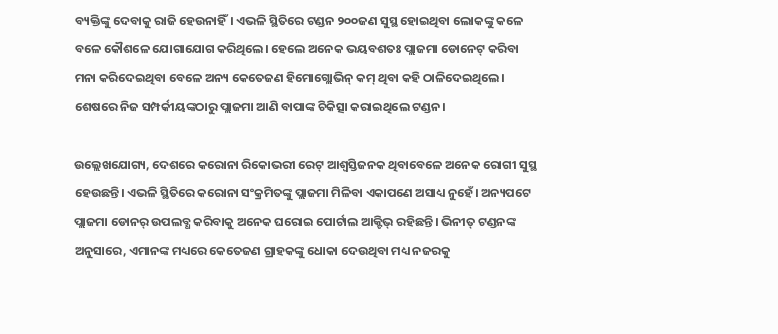ବ୍ୟକ୍ତିଙ୍କୁ ଦେବାକୁ ରାଜି ହେଉନାହିଁ। ଏଭଳି ସ୍ଥିତିରେ ଟଣ୍ଡନ ୨୦୦ଜଣ ସୁସ୍ଥ ହୋଇଥିବା ଲୋକଙ୍କୁ କଳେ ବଳେ କୌଶଳେ ଯୋଗାଯୋଗ କରିଥିଲେ। ହେଲେ ଅନେକ ଭୟବଶତଃ ପ୍ଲାଜମା ଡୋନେଟ୍ କରିବା ମନା କରିଦେଇଥିବା ବେଳେ ଅନ୍ୟ କେତେଜଣ ହିମୋଗ୍ଲୋଭିନ୍ କମ୍ ଥିବା କହି ଠାଳିଦେଇଥିଲେ। ଶେଷରେ ନିଜ ସମ୍ପର୍କୀୟଙ୍କଠାରୁ ପ୍ଲାଜମା ଆଣି ବାପାଙ୍କ ଚିକିତ୍ସା କରାଇଥିଲେ ଟଣ୍ଡନ।

ଉଲ୍ଲେଖଯୋଗ୍ୟ, ଦେଶରେ କରୋନା ରିକୋଭରୀ ରେଟ୍ ଆଶ୍ୱସ୍ତିଜନକ ଥିବାବେଳେ ଅନେକ ରୋଗୀ ସୁସ୍ଥ ହେଉଛନ୍ତି। ଏଭଳି ସ୍ଥିତିରେ କରୋନା ସଂକ୍ରମିତଙ୍କୁ ପ୍ଲାଜମା ମିଳିବା ଏକାପଣେ ଅସାଧ୍ୟ ନୁହେଁ। ଅନ୍ୟପଟେ ପ୍ଲାଜମା ଡୋନର୍ ଉପଲବ୍ଧ କରିବାକୁ ଅନେକ ଘରୋଇ ପୋର୍ଟାଲ ଆକ୍ଟିଭ୍ ରହିଛନ୍ତି। ଭିନୀତ୍ ଟଣ୍ଡନଙ୍କ ଅନୁସାରେ, ଏମାନଙ୍କ ମଧ୍ୟରେ କେତେଜଣ ଗ୍ରାହକଙ୍କୁ ଧୋକା ଦେଉଥିବା ମଧ୍ୟ ନଜରକୁ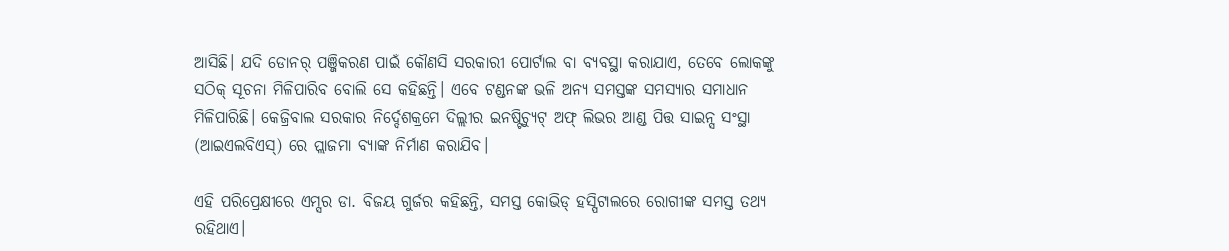ଆସିଛି। ଯଦି ଡୋନର୍ ପଞ୍ଜିକରଣ ପାଇଁ କୌଣସି ସରକାରୀ ପୋର୍ଟାଲ ବା ବ୍ୟବସ୍ଥା କରାଯାଏ, ତେବେ ଲୋକଙ୍କୁ ସଠିକ୍ ସୂଚନା ମିଳିପାରିବ ବୋଲି ସେ କହିଛନ୍ତି। ଏବେ ଟଣ୍ଡନଙ୍କ ଭଳି ଅନ୍ୟ ସମସ୍ତଙ୍କ ସମସ୍ୟାର ସମାଧାନ ମିଳିପାରିଛି। କେଜ୍ରିବାଲ ସରକାର ନିର୍ଦ୍ଦେଶକ୍ରମେ ଦିଲ୍ଲୀର ଇନଷ୍ଟିଚ୍ୟୁଟ୍ ଅଫ୍ ଲିଭର ଆଣ୍ଡ ପିତ୍ତ ସାଇନ୍ସ ସଂସ୍ଥା (ଆଇଏଲବିଏସ୍) ରେ ପ୍ଲାଜମା ବ୍ୟାଙ୍କ ନିର୍ମାଣ କରାଯିବ।

ଏହି ପରିପ୍ରେକ୍ଷୀରେ ଏମ୍ସର ଡା. ବିଜୟ ଗୁର୍ଜର କହିଛନ୍ତି, ସମସ୍ତ କୋଭିଡ୍ ହସ୍ପିଟାଲରେ ରୋଗୀଙ୍କ ସମସ୍ତ ତଥ୍ୟ ରହିଥାଏ।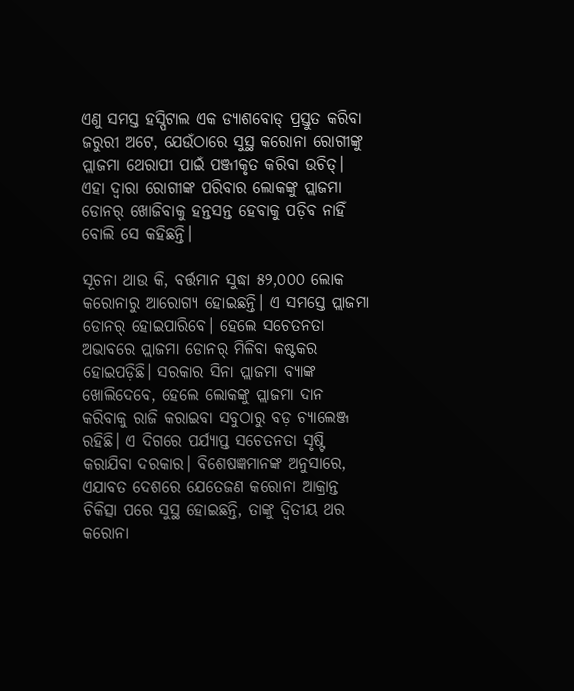ଏଣୁ ସମସ୍ତ ହସ୍ପିଟାଲ ଏକ ଡ୍ୟାଶବୋଡ୍ ପ୍ରସ୍ତୁତ କରିବା ଜରୁରୀ ଅଟେ, ଯେଉଁଠାରେ ସୁସ୍ଥ କରୋନା ରୋଗୀଙ୍କୁ ପ୍ଲାଜମା ଥେରାପୀ ପାଇଁ ପଞ୍ଜୀକୃତ କରିବା ଉଚିତ୍। ଏହା ଦ୍ୱାରା ରୋଗୀଙ୍କ ପରିବାର ଲୋକଙ୍କୁ ପ୍ଲାଜମା ଡୋନର୍ ଖୋଜିବାକୁ ହନ୍ତସନ୍ତ ହେବାକୁ ପଡ଼ିବ ନାହିଁ ବୋଲି ସେ କହିଛନ୍ତି।

ସୂଚନା ଥାଉ କି, ବର୍ତ୍ତମାନ ସୁଦ୍ଧା ୫୨,୦୦୦ ଲୋକ କରୋନାରୁ ଆରୋଗ୍ୟ ହୋଇଛନ୍ତି। ଏ ସମସ୍ତେ ପ୍ଲାଜମା ଡୋନର୍ ହୋଇପାରିବେ। ହେଲେ ସଚେତନତା ଅଭାବରେ ପ୍ଲାଜମା ଡୋନର୍ ମିଳିବା କଷ୍ଟକର ହୋଇପଡ଼ିଛି। ସରକାର ସିନା ପ୍ଲାଜମା ବ୍ୟାଙ୍କ ଖୋଲିଦେବେ, ହେଲେ ଲୋକଙ୍କୁ ପ୍ଲାଜମା ଦାନ କରିବାକୁ ରାଜି କରାଇବା ସବୁଠାରୁ ବଡ଼ ଚ୍ୟାଲେଞ୍ଜ ରହିଛି। ଏ ଦିଗରେ ପର୍ଯ୍ୟାପ୍ତ ସଚେତନତା ସୃଷ୍ଟି କରାଯିବା ଦରକାର। ବିଶେଷଜ୍ଞମାନଙ୍କ ଅନୁସାରେ, ଏଯାବତ ଦେଶରେ ଯେତେଜଣ କରୋନା ଆକ୍ରାନ୍ତ ଚିକିତ୍ସା ପରେ ସୁସ୍ଥ ହୋଇଛନ୍ତି, ତାଙ୍କୁ ଦ୍ୱିତୀୟ ଥର କରୋନା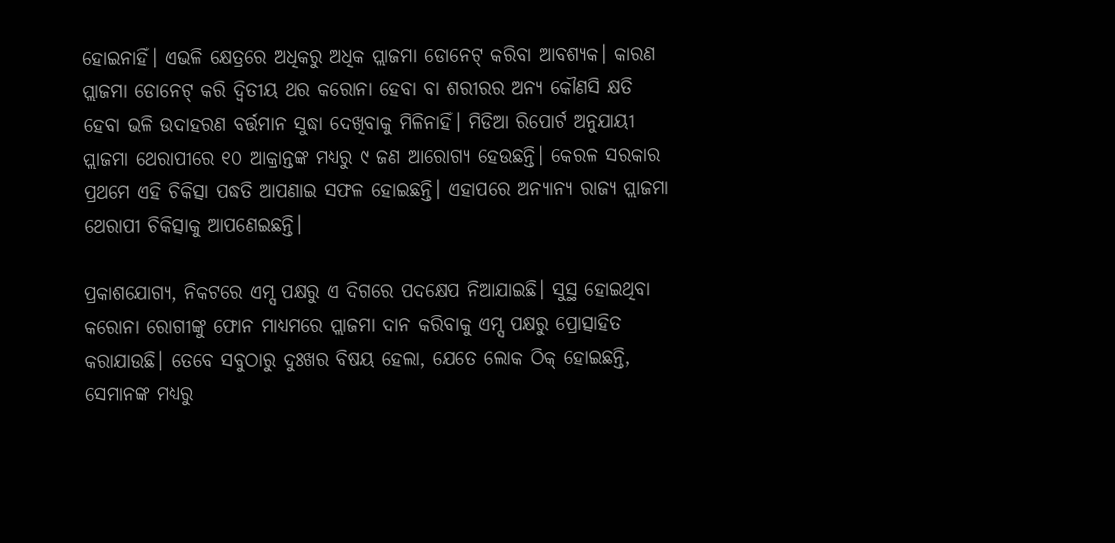ହୋଇନାହିଁ। ଏଭଳି କ୍ଷେତ୍ରରେ ଅଧିକରୁ ଅଧିକ ପ୍ଲାଜମା ଡୋନେଟ୍ କରିବା ଆବଶ୍ୟକ। କାରଣ ପ୍ଲାଜମା ଡୋନେଟ୍ କରି ଦ୍ୱିତୀୟ ଥର କରୋନା ହେବା ବା ଶରୀରର ଅନ୍ୟ କୌଣସି କ୍ଷତି ହେବା ଭଳି ଉଦାହରଣ ବର୍ତ୍ତମାନ ସୁଦ୍ଧା ଦେଖିବାକୁ ମିଳିନାହିଁ। ମିଡିଆ ରିପୋର୍ଟ ଅନୁଯାୟୀ ପ୍ଲାଜମା ଥେରାପୀରେ ୧୦ ଆକ୍ରାନ୍ତଙ୍କ ମଧ୍ୟରୁ ୯ ଜଣ ଆରୋଗ୍ୟ ହେଉଛନ୍ତି। କେରଳ ସରକାର ପ୍ରଥମେ ଏହି ଚିକିତ୍ସା ପଦ୍ଧତି ଆପଣାଇ ସଫଳ ହୋଇଛନ୍ତି। ଏହାପରେ ଅନ୍ୟାନ୍ୟ ରାଜ୍ୟ ପ୍ଲାଜମା ଥେରାପୀ ଚିକିତ୍ସାକୁ ଆପଣେଇଛନ୍ତି।

ପ୍ରକାଶଯୋଗ୍ୟ, ନିକଟରେ ଏମ୍ସ ପକ୍ଷରୁ ଏ ଦିଗରେ ପଦକ୍ଷେପ ନିଆଯାଇଛି। ସୁସ୍ଥ ହୋଇଥିବା କରୋନା ରୋଗୀଙ୍କୁ ଫୋନ ମାଧ୍ୟମରେ ପ୍ଲାଜମା ଦାନ କରିବାକୁ ଏମ୍ସ ପକ୍ଷରୁ ପ୍ରୋତ୍ସାହିତ କରାଯାଉଛି। ତେବେ ସବୁଠାରୁ ଦୁଃଖର ବିଷୟ ହେଲା, ଯେତେ ଲୋକ ଠିକ୍ ହୋଇଛନ୍ତି, ସେମାନଙ୍କ ମଧ୍ୟରୁ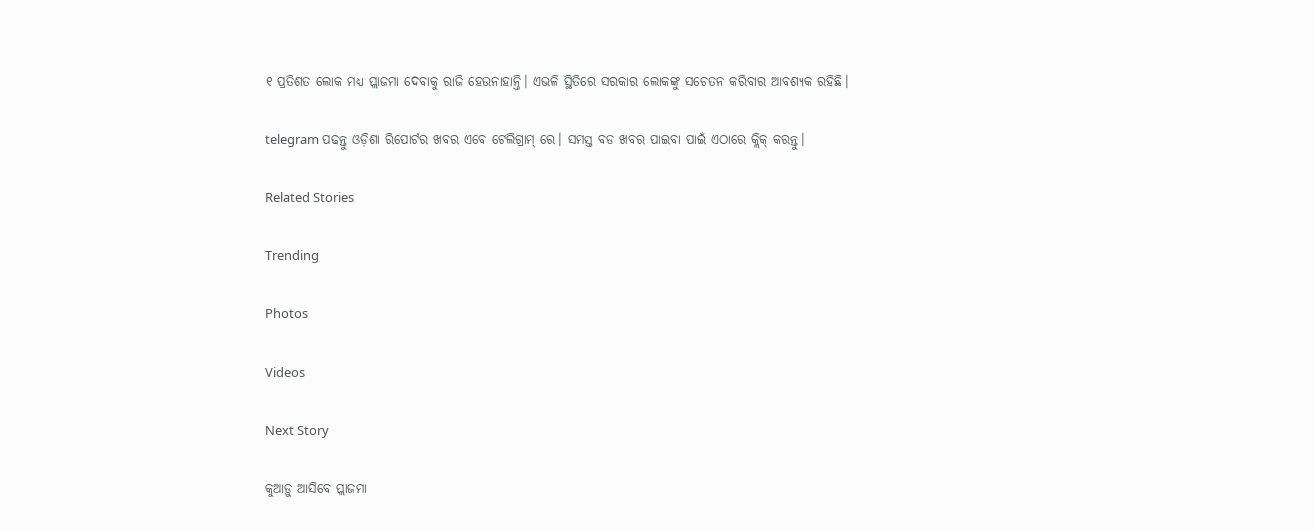୧ ପ୍ରତିଶତ ଲୋକ ମଧ୍ୟ ପ୍ଲାଜମା ଦେବାକୁ ରାଜି ହେଉନାହାନ୍ତି। ଏଭଳି ସ୍ଥିତିରେ ସରକାର ଲୋକଙ୍କୁ ସଚେତନ କରିବାର ଆବଶ୍ୟକ ରହିଛି।

telegram ପଢନ୍ତୁ ଓଡ଼ିଶା ରିପୋର୍ଟର ଖବର ଏବେ ଟେଲିଗ୍ରାମ୍ ରେ। ସମସ୍ତ ବଡ ଖବର ପାଇବା ପାଇଁ ଏଠାରେ କ୍ଲିକ୍ କରନ୍ତୁ।

Related Stories

Trending

Photos

Videos

Next Story

କୁଆଡ଼ୁ ଆସିବେ ପ୍ଲାଜମା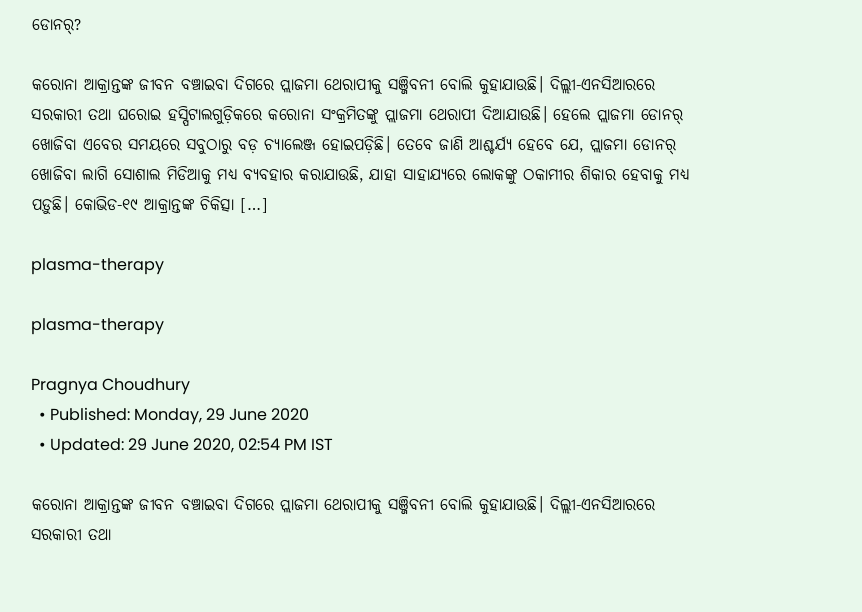ଡୋନର୍?

କରୋନା ଆକ୍ରାନ୍ତଙ୍କ ଜୀବନ ବଞ୍ଚାଇବା ଦିଗରେ ପ୍ଲାଜମା ଥେରାପୀକୁ ସଞ୍ଜିବନୀ ବୋଲି କୁହାଯାଉଛି। ଦିଲ୍ଲୀ-ଏନସିଆରରେ ସରକାରୀ ତଥା ଘରୋଇ ହସ୍ପିଟାଲଗୁଡ଼ିକରେ କରୋନା ସଂକ୍ରମିତଙ୍କୁ ପ୍ଲାଜମା ଥେରାପୀ ଦିଆଯାଉଛି। ହେଲେ ପ୍ଲାଜମା ଡୋନର୍ ଖୋଜିବା ଏବେର ସମୟରେ ସବୁଠାରୁ ବଡ଼ ଚ୍ୟାଲେଞ୍ଜ ହୋଇପଡ଼ିଛି। ତେବେ ଜାଣି ଆଶ୍ଚର୍ଯ୍ୟ ହେବେ ଯେ, ପ୍ଲାଜମା ଡୋନର୍ ଖୋଜିବା ଲାଗି ସୋଶାଲ ମିଡିଆକୁ ମଧ୍ୟ ବ୍ୟବହାର କରାଯାଉଛି, ଯାହା ସାହାଯ୍ୟରେ ଲୋକଙ୍କୁ ଠକାମୀର ଶିକାର ହେବାକୁ ମଧ୍ୟ ପଡ଼ୁଛି। କୋଭିଡ-୧୯ ଆକ୍ରାନ୍ତଙ୍କ ଚିକିତ୍ସା […]

plasma-therapy

plasma-therapy

Pragnya Choudhury
  • Published: Monday, 29 June 2020
  • Updated: 29 June 2020, 02:54 PM IST

କରୋନା ଆକ୍ରାନ୍ତଙ୍କ ଜୀବନ ବଞ୍ଚାଇବା ଦିଗରେ ପ୍ଲାଜମା ଥେରାପୀକୁ ସଞ୍ଜିବନୀ ବୋଲି କୁହାଯାଉଛି। ଦିଲ୍ଲୀ-ଏନସିଆରରେ ସରକାରୀ ତଥା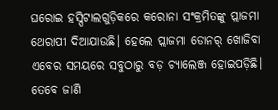ଘରୋଇ ହସ୍ପିଟାଲଗୁଡ଼ିକରେ କରୋନା ସଂକ୍ରମିତଙ୍କୁ ପ୍ଲାଜମା ଥେରାପୀ ଦିଆଯାଉଛି। ହେଲେ ପ୍ଲାଜମା ଡୋନର୍ ଖୋଜିବା ଏବେର ସମୟରେ ସବୁଠାରୁ ବଡ଼ ଚ୍ୟାଲେଞ୍ଜ ହୋଇପଡ଼ିଛି। ତେବେ ଜାଣି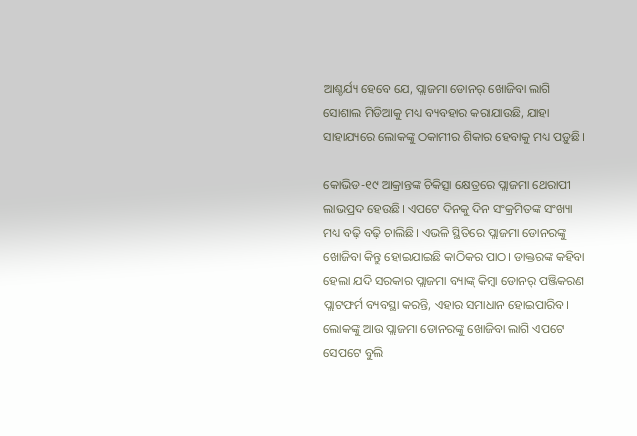ଆଶ୍ଚର୍ଯ୍ୟ ହେବେ ଯେ, ପ୍ଲାଜମା ଡୋନର୍ ଖୋଜିବା ଲାଗି ସୋଶାଲ ମିଡିଆକୁ ମଧ୍ୟ ବ୍ୟବହାର କରାଯାଉଛି, ଯାହା ସାହାଯ୍ୟରେ ଲୋକଙ୍କୁ ଠକାମୀର ଶିକାର ହେବାକୁ ମଧ୍ୟ ପଡ଼ୁଛି।

କୋଭିଡ-୧୯ ଆକ୍ରାନ୍ତଙ୍କ ଚିକିତ୍ସା କ୍ଷେତ୍ରରେ ପ୍ଲାଜମା ଥେରାପୀ ଲାଭପ୍ରଦ ହେଉଛି। ଏପଟେ ଦିନକୁ ଦିନ ସଂକ୍ରମିତଙ୍କ ସଂଖ୍ୟା ମଧ୍ୟ ବଢ଼ି ବଢ଼ି ଚାଲିଛି। ଏଭଳି ସ୍ଥିତିରେ ପ୍ଲାଜମା ଡୋନରଙ୍କୁ ଖୋଜିବା କିନ୍ତୁ ହୋଇଯାଇଛି କାଠିକର ପାଠ। ଡାକ୍ତରଙ୍କ କହିବା ହେଲା ଯଦି ସରକାର ପ୍ଲାଜମା ବ୍ୟାଙ୍କ୍ କିମ୍ବା ଡୋନର୍ ପଞ୍ଜିକରଣ ପ୍ଲାଟଫର୍ମ ବ୍ୟବସ୍ଥା କରନ୍ତି, ଏହାର ସମାଧାନ ହୋଇପାରିବ। ଲୋକଙ୍କୁ ଆଉ ପ୍ଲାଜମା ଡୋନରଙ୍କୁ ଖୋଜିବା ଲାଗି ଏପଟେ ସେପଟେ ବୁଲି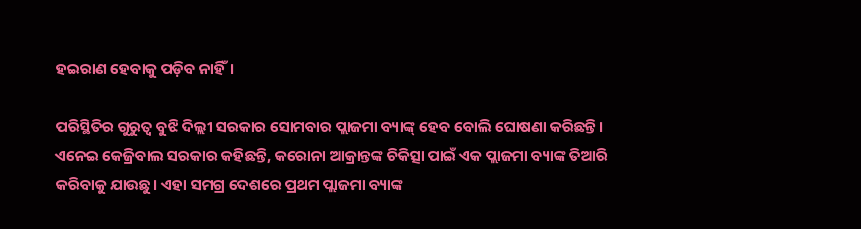ହଇରାଣ ହେବାକୁ ପଡ଼ିବ ନାହିଁ।

ପରିସ୍ଥିତିର ଗୁରୁତ୍ୱ ବୁଝି ଦିଲ୍ଲୀ ସରକାର ସୋମବାର ପ୍ଲାଜମା ବ୍ୟାଙ୍କ୍ ହେବ ବୋଲି ଘୋଷଣା କରିଛନ୍ତି। ଏନେଇ କେଜ୍ରିବାଲ ସରକାର କହିଛନ୍ତି, କରୋନା ଆକ୍ରାନ୍ତଙ୍କ ଚିକିତ୍ସା ପାଇଁ ଏକ ପ୍ଲାଜମା ବ୍ୟାଙ୍କ ତିଆରି କରିବାକୁ ଯାଉଛୁ। ଏହା ସମଗ୍ର ଦେଶରେ ପ୍ରଥମ ପ୍ଲାଜମା ବ୍ୟାଙ୍କ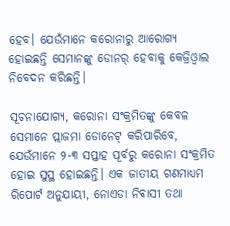ହେବ। ଯେଉଁମାନେ କରୋନାରୁ ଆରୋଗ୍ୟ ହୋଇଛନ୍ତି ସେମାନଙ୍କୁ ଡୋନର୍ ହେବାକୁ କେଜ୍ରିଓ୍ୱାଲ ନିବେଦନ କରିଛନ୍ତି।

ସୂଚନାଯୋଗ୍ୟ, କରୋନା ସଂକ୍ରମିତଙ୍କୁ କେବଳ ସେମାନେ ପ୍ଲାଜମା ଡୋନେଟ୍ କରିପାରିବେ, ଯେଉଁମାନେ ୨-୩ ସପ୍ତାହ ପୂର୍ବରୁ କରୋନା ସଂକ୍ରମିତ ହୋଇ ସୁସ୍ଥ ହୋଇଛନ୍ତି। ଏକ ଜାତୀୟ ଗଣମାଧ୍ୟମ ରିପୋର୍ଟ ଅନୁଯାୟୀ, ନୋଏଡା ନିବାସୀ ତଥା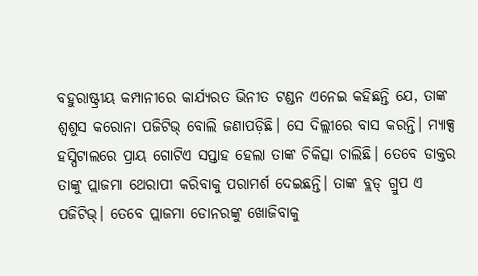ବହୁରାଷ୍ଟ୍ରୀୟ କମ୍ପାନୀରେ କାର୍ଯ୍ୟରତ ଭିନୀତ ଟଣ୍ଡନ ଏନେଇ କହିଛନ୍ତି ଯେ, ତାଙ୍କ ଶ୍ୱଶୁସ କରୋନା ପଜିଟିଭ୍ ବୋଲି ଜଣାପଡ଼ିଛି। ସେ ଦିଲ୍ଲୀରେ ବାସ କରନ୍ତି। ମ୍ୟାକ୍ସ ହସ୍ପିଟାଲରେ ପ୍ରାୟ ଗୋଟିଏ ସପ୍ତାହ ହେଲା ତାଙ୍କ ଚିକିତ୍ସା ଚାଲିଛି। ତେବେ ଡାକ୍ତର ତାଙ୍କୁ ପ୍ଲାଜମା ଥେରାପୀ କରିବାକୁ ପରାମର୍ଶ ଦେଇଛନ୍ତି। ତାଙ୍କ ବ୍ଲଡ୍ ଗ୍ରୁପ ଏ ପଜିଟିଭ୍। ତେବେ ପ୍ଲାଜମା ଡୋନରଙ୍କୁ ଖୋଜିବାକୁ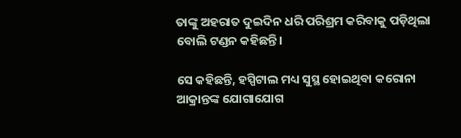ତାଙ୍କୁ ଅହରାତ ଦୁଇଦିନ ଧରି ପରିଶ୍ରମ କରିବାକୁ ପଡ଼ିଥିଲା ବୋଲି ଟଣ୍ଡନ କହିଛନ୍ତି।

ସେ କହିଛନ୍ତି, ହସ୍ପିଟାଲ ମଧ୍ୟ ସୁସ୍ଥ ହୋଇଥିବା କରୋନା ଆକ୍ରାନ୍ତଙ୍କ ଯୋଗାଯୋଗ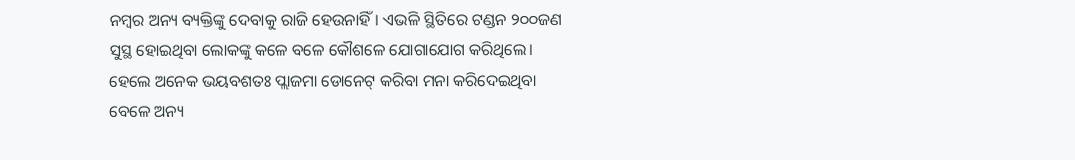ନମ୍ୱର ଅନ୍ୟ ବ୍ୟକ୍ତିଙ୍କୁ ଦେବାକୁ ରାଜି ହେଉନାହିଁ। ଏଭଳି ସ୍ଥିତିରେ ଟଣ୍ଡନ ୨୦୦ଜଣ ସୁସ୍ଥ ହୋଇଥିବା ଲୋକଙ୍କୁ କଳେ ବଳେ କୌଶଳେ ଯୋଗାଯୋଗ କରିଥିଲେ। ହେଲେ ଅନେକ ଭୟବଶତଃ ପ୍ଲାଜମା ଡୋନେଟ୍ କରିବା ମନା କରିଦେଇଥିବା ବେଳେ ଅନ୍ୟ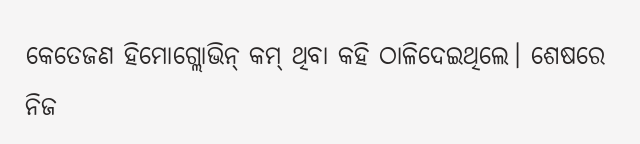କେତେଜଣ ହିମୋଗ୍ଲୋଭିନ୍ କମ୍ ଥିବା କହି ଠାଳିଦେଇଥିଲେ। ଶେଷରେ ନିଜ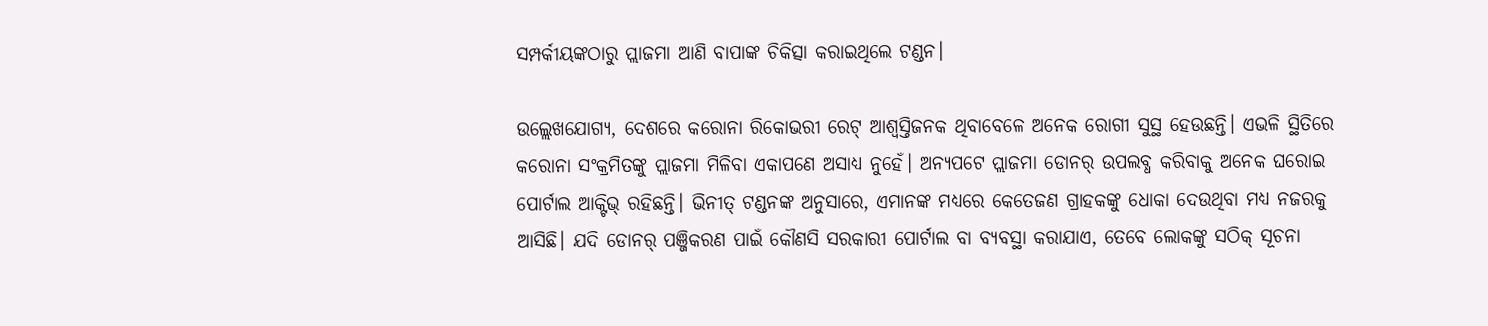ସମ୍ପର୍କୀୟଙ୍କଠାରୁ ପ୍ଲାଜମା ଆଣି ବାପାଙ୍କ ଚିକିତ୍ସା କରାଇଥିଲେ ଟଣ୍ଡନ।

ଉଲ୍ଲେଖଯୋଗ୍ୟ, ଦେଶରେ କରୋନା ରିକୋଭରୀ ରେଟ୍ ଆଶ୍ୱସ୍ତିଜନକ ଥିବାବେଳେ ଅନେକ ରୋଗୀ ସୁସ୍ଥ ହେଉଛନ୍ତି। ଏଭଳି ସ୍ଥିତିରେ କରୋନା ସଂକ୍ରମିତଙ୍କୁ ପ୍ଲାଜମା ମିଳିବା ଏକାପଣେ ଅସାଧ୍ୟ ନୁହେଁ। ଅନ୍ୟପଟେ ପ୍ଲାଜମା ଡୋନର୍ ଉପଲବ୍ଧ କରିବାକୁ ଅନେକ ଘରୋଇ ପୋର୍ଟାଲ ଆକ୍ଟିଭ୍ ରହିଛନ୍ତି। ଭିନୀତ୍ ଟଣ୍ଡନଙ୍କ ଅନୁସାରେ, ଏମାନଙ୍କ ମଧ୍ୟରେ କେତେଜଣ ଗ୍ରାହକଙ୍କୁ ଧୋକା ଦେଉଥିବା ମଧ୍ୟ ନଜରକୁ ଆସିଛି। ଯଦି ଡୋନର୍ ପଞ୍ଜିକରଣ ପାଇଁ କୌଣସି ସରକାରୀ ପୋର୍ଟାଲ ବା ବ୍ୟବସ୍ଥା କରାଯାଏ, ତେବେ ଲୋକଙ୍କୁ ସଠିକ୍ ସୂଚନା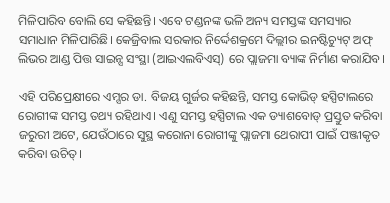ମିଳିପାରିବ ବୋଲି ସେ କହିଛନ୍ତି। ଏବେ ଟଣ୍ଡନଙ୍କ ଭଳି ଅନ୍ୟ ସମସ୍ତଙ୍କ ସମସ୍ୟାର ସମାଧାନ ମିଳିପାରିଛି। କେଜ୍ରିବାଲ ସରକାର ନିର୍ଦ୍ଦେଶକ୍ରମେ ଦିଲ୍ଲୀର ଇନଷ୍ଟିଚ୍ୟୁଟ୍ ଅଫ୍ ଲିଭର ଆଣ୍ଡ ପିତ୍ତ ସାଇନ୍ସ ସଂସ୍ଥା (ଆଇଏଲବିଏସ୍) ରେ ପ୍ଲାଜମା ବ୍ୟାଙ୍କ ନିର୍ମାଣ କରାଯିବ।

ଏହି ପରିପ୍ରେକ୍ଷୀରେ ଏମ୍ସର ଡା. ବିଜୟ ଗୁର୍ଜର କହିଛନ୍ତି, ସମସ୍ତ କୋଭିଡ୍ ହସ୍ପିଟାଲରେ ରୋଗୀଙ୍କ ସମସ୍ତ ତଥ୍ୟ ରହିଥାଏ। ଏଣୁ ସମସ୍ତ ହସ୍ପିଟାଲ ଏକ ଡ୍ୟାଶବୋଡ୍ ପ୍ରସ୍ତୁତ କରିବା ଜରୁରୀ ଅଟେ, ଯେଉଁଠାରେ ସୁସ୍ଥ କରୋନା ରୋଗୀଙ୍କୁ ପ୍ଲାଜମା ଥେରାପୀ ପାଇଁ ପଞ୍ଜୀକୃତ କରିବା ଉଚିତ୍।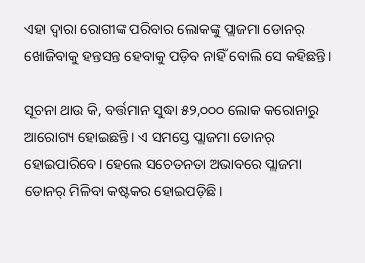ଏହା ଦ୍ୱାରା ରୋଗୀଙ୍କ ପରିବାର ଲୋକଙ୍କୁ ପ୍ଲାଜମା ଡୋନର୍ ଖୋଜିବାକୁ ହନ୍ତସନ୍ତ ହେବାକୁ ପଡ଼ିବ ନାହିଁ ବୋଲି ସେ କହିଛନ୍ତି।

ସୂଚନା ଥାଉ କି, ବର୍ତ୍ତମାନ ସୁଦ୍ଧା ୫୨,୦୦୦ ଲୋକ କରୋନାରୁ ଆରୋଗ୍ୟ ହୋଇଛନ୍ତି। ଏ ସମସ୍ତେ ପ୍ଲାଜମା ଡୋନର୍ ହୋଇପାରିବେ। ହେଲେ ସଚେତନତା ଅଭାବରେ ପ୍ଲାଜମା ଡୋନର୍ ମିଳିବା କଷ୍ଟକର ହୋଇପଡ଼ିଛି।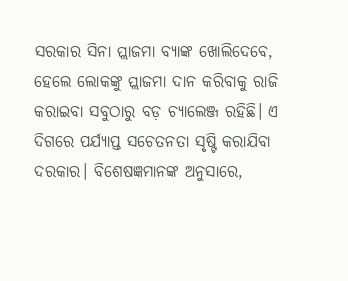ସରକାର ସିନା ପ୍ଲାଜମା ବ୍ୟାଙ୍କ ଖୋଲିଦେବେ, ହେଲେ ଲୋକଙ୍କୁ ପ୍ଲାଜମା ଦାନ କରିବାକୁ ରାଜି କରାଇବା ସବୁଠାରୁ ବଡ଼ ଚ୍ୟାଲେଞ୍ଜ ରହିଛି। ଏ ଦିଗରେ ପର୍ଯ୍ୟାପ୍ତ ସଚେତନତା ସୃଷ୍ଟି କରାଯିବା ଦରକାର। ବିଶେଷଜ୍ଞମାନଙ୍କ ଅନୁସାରେ,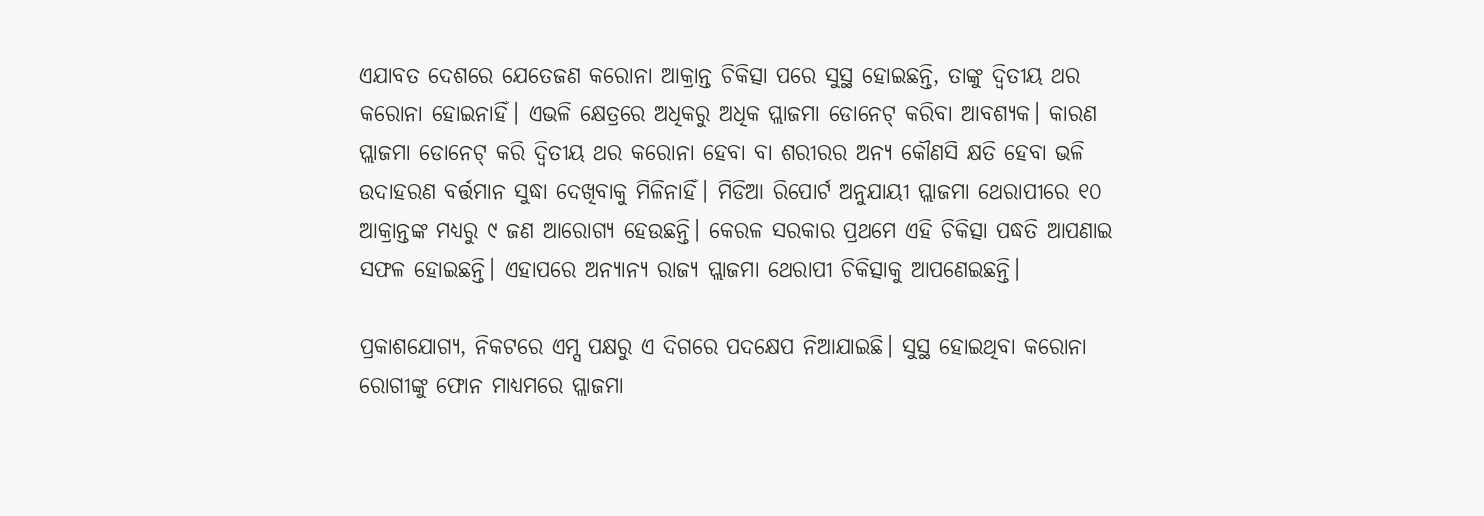ଏଯାବତ ଦେଶରେ ଯେତେଜଣ କରୋନା ଆକ୍ରାନ୍ତ ଚିକିତ୍ସା ପରେ ସୁସ୍ଥ ହୋଇଛନ୍ତି, ତାଙ୍କୁ ଦ୍ୱିତୀୟ ଥର କରୋନା ହୋଇନାହିଁ। ଏଭଳି କ୍ଷେତ୍ରରେ ଅଧିକରୁ ଅଧିକ ପ୍ଲାଜମା ଡୋନେଟ୍ କରିବା ଆବଶ୍ୟକ। କାରଣ ପ୍ଲାଜମା ଡୋନେଟ୍ କରି ଦ୍ୱିତୀୟ ଥର କରୋନା ହେବା ବା ଶରୀରର ଅନ୍ୟ କୌଣସି କ୍ଷତି ହେବା ଭଳି ଉଦାହରଣ ବର୍ତ୍ତମାନ ସୁଦ୍ଧା ଦେଖିବାକୁ ମିଳିନାହିଁ। ମିଡିଆ ରିପୋର୍ଟ ଅନୁଯାୟୀ ପ୍ଲାଜମା ଥେରାପୀରେ ୧୦ ଆକ୍ରାନ୍ତଙ୍କ ମଧ୍ୟରୁ ୯ ଜଣ ଆରୋଗ୍ୟ ହେଉଛନ୍ତି। କେରଳ ସରକାର ପ୍ରଥମେ ଏହି ଚିକିତ୍ସା ପଦ୍ଧତି ଆପଣାଇ ସଫଳ ହୋଇଛନ୍ତି। ଏହାପରେ ଅନ୍ୟାନ୍ୟ ରାଜ୍ୟ ପ୍ଲାଜମା ଥେରାପୀ ଚିକିତ୍ସାକୁ ଆପଣେଇଛନ୍ତି।

ପ୍ରକାଶଯୋଗ୍ୟ, ନିକଟରେ ଏମ୍ସ ପକ୍ଷରୁ ଏ ଦିଗରେ ପଦକ୍ଷେପ ନିଆଯାଇଛି। ସୁସ୍ଥ ହୋଇଥିବା କରୋନା ରୋଗୀଙ୍କୁ ଫୋନ ମାଧ୍ୟମରେ ପ୍ଲାଜମା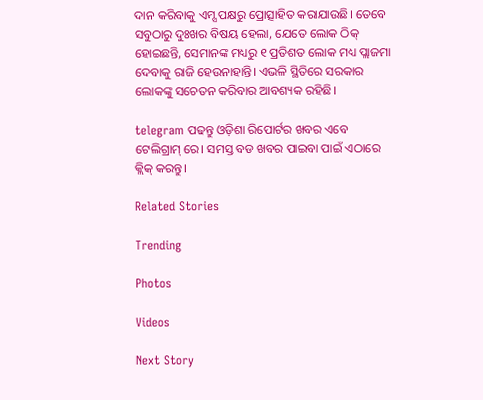ଦାନ କରିବାକୁ ଏମ୍ସ ପକ୍ଷରୁ ପ୍ରୋତ୍ସାହିତ କରାଯାଉଛି। ତେବେ ସବୁଠାରୁ ଦୁଃଖର ବିଷୟ ହେଲା, ଯେତେ ଲୋକ ଠିକ୍ ହୋଇଛନ୍ତି, ସେମାନଙ୍କ ମଧ୍ୟରୁ ୧ ପ୍ରତିଶତ ଲୋକ ମଧ୍ୟ ପ୍ଲାଜମା ଦେବାକୁ ରାଜି ହେଉନାହାନ୍ତି। ଏଭଳି ସ୍ଥିତିରେ ସରକାର ଲୋକଙ୍କୁ ସଚେତନ କରିବାର ଆବଶ୍ୟକ ରହିଛି।

telegram ପଢନ୍ତୁ ଓଡ଼ିଶା ରିପୋର୍ଟର ଖବର ଏବେ ଟେଲିଗ୍ରାମ୍ ରେ। ସମସ୍ତ ବଡ ଖବର ପାଇବା ପାଇଁ ଏଠାରେ କ୍ଲିକ୍ କରନ୍ତୁ।

Related Stories

Trending

Photos

Videos

Next Story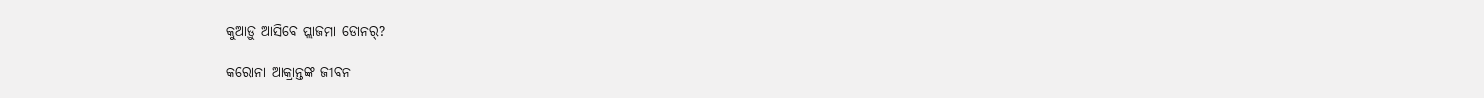କୁଆଡ଼ୁ ଆସିବେ ପ୍ଲାଜମା ଡୋନର୍?

କରୋନା ଆକ୍ରାନ୍ତଙ୍କ ଜୀବନ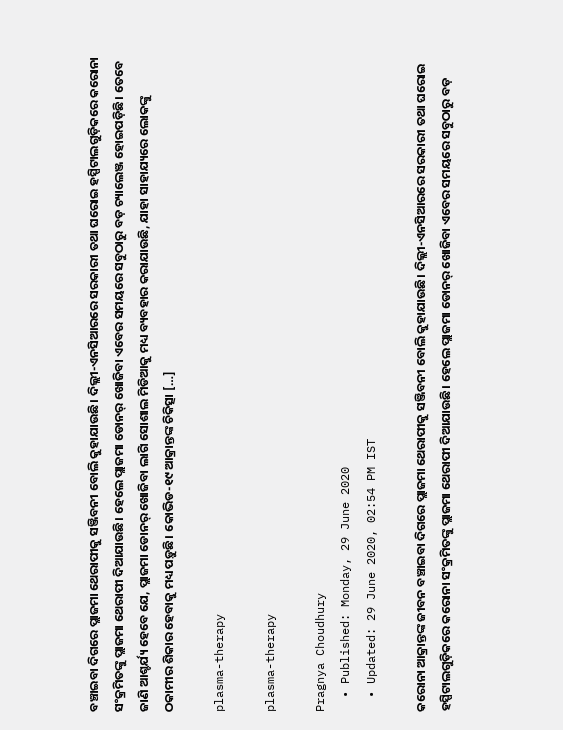ବଞ୍ଚାଇବା ଦିଗରେ ପ୍ଲାଜମା ଥେରାପୀକୁ ସଞ୍ଜିବନୀ ବୋଲି କୁହାଯାଉଛି। ଦିଲ୍ଲୀ-ଏନସିଆରରେ ସରକାରୀ ତଥା ଘରୋଇ ହସ୍ପିଟାଲଗୁଡ଼ିକରେ କରୋନା ସଂକ୍ରମିତଙ୍କୁ ପ୍ଲାଜମା ଥେରାପୀ ଦିଆଯାଉଛି। ହେଲେ ପ୍ଲାଜମା ଡୋନର୍ ଖୋଜିବା ଏବେର ସମୟରେ ସବୁଠାରୁ ବଡ଼ ଚ୍ୟାଲେଞ୍ଜ ହୋଇପଡ଼ିଛି। ତେବେ ଜାଣି ଆଶ୍ଚର୍ଯ୍ୟ ହେବେ ଯେ, ପ୍ଲାଜମା ଡୋନର୍ ଖୋଜିବା ଲାଗି ସୋଶାଲ ମିଡିଆକୁ ମଧ୍ୟ ବ୍ୟବହାର କରାଯାଉଛି, ଯାହା ସାହାଯ୍ୟରେ ଲୋକଙ୍କୁ ଠକାମୀର ଶିକାର ହେବାକୁ ମଧ୍ୟ ପଡ଼ୁଛି। କୋଭିଡ-୧୯ ଆକ୍ରାନ୍ତଙ୍କ ଚିକିତ୍ସା […]

plasma-therapy

plasma-therapy

Pragnya Choudhury
  • Published: Monday, 29 June 2020
  • Updated: 29 June 2020, 02:54 PM IST

କରୋନା ଆକ୍ରାନ୍ତଙ୍କ ଜୀବନ ବଞ୍ଚାଇବା ଦିଗରେ ପ୍ଲାଜମା ଥେରାପୀକୁ ସଞ୍ଜିବନୀ ବୋଲି କୁହାଯାଉଛି। ଦିଲ୍ଲୀ-ଏନସିଆରରେ ସରକାରୀ ତଥା ଘରୋଇ ହସ୍ପିଟାଲଗୁଡ଼ିକରେ କରୋନା ସଂକ୍ରମିତଙ୍କୁ ପ୍ଲାଜମା ଥେରାପୀ ଦିଆଯାଉଛି। ହେଲେ ପ୍ଲାଜମା ଡୋନର୍ ଖୋଜିବା ଏବେର ସମୟରେ ସବୁଠାରୁ ବଡ଼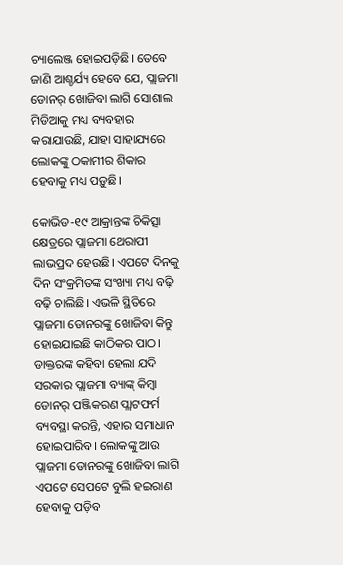ଚ୍ୟାଲେଞ୍ଜ ହୋଇପଡ଼ିଛି। ତେବେ ଜାଣି ଆଶ୍ଚର୍ଯ୍ୟ ହେବେ ଯେ, ପ୍ଲାଜମା ଡୋନର୍ ଖୋଜିବା ଲାଗି ସୋଶାଲ ମିଡିଆକୁ ମଧ୍ୟ ବ୍ୟବହାର କରାଯାଉଛି, ଯାହା ସାହାଯ୍ୟରେ ଲୋକଙ୍କୁ ଠକାମୀର ଶିକାର ହେବାକୁ ମଧ୍ୟ ପଡ଼ୁଛି।

କୋଭିଡ-୧୯ ଆକ୍ରାନ୍ତଙ୍କ ଚିକିତ୍ସା କ୍ଷେତ୍ରରେ ପ୍ଲାଜମା ଥେରାପୀ ଲାଭପ୍ରଦ ହେଉଛି। ଏପଟେ ଦିନକୁ ଦିନ ସଂକ୍ରମିତଙ୍କ ସଂଖ୍ୟା ମଧ୍ୟ ବଢ଼ି ବଢ଼ି ଚାଲିଛି। ଏଭଳି ସ୍ଥିତିରେ ପ୍ଲାଜମା ଡୋନରଙ୍କୁ ଖୋଜିବା କିନ୍ତୁ ହୋଇଯାଇଛି କାଠିକର ପାଠ। ଡାକ୍ତରଙ୍କ କହିବା ହେଲା ଯଦି ସରକାର ପ୍ଲାଜମା ବ୍ୟାଙ୍କ୍ କିମ୍ବା ଡୋନର୍ ପଞ୍ଜିକରଣ ପ୍ଲାଟଫର୍ମ ବ୍ୟବସ୍ଥା କରନ୍ତି, ଏହାର ସମାଧାନ ହୋଇପାରିବ। ଲୋକଙ୍କୁ ଆଉ ପ୍ଲାଜମା ଡୋନରଙ୍କୁ ଖୋଜିବା ଲାଗି ଏପଟେ ସେପଟେ ବୁଲି ହଇରାଣ ହେବାକୁ ପଡ଼ିବ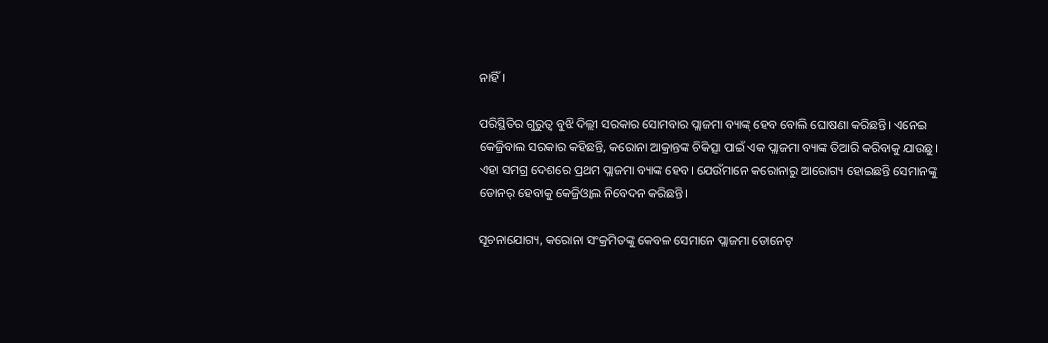ନାହିଁ।

ପରିସ୍ଥିତିର ଗୁରୁତ୍ୱ ବୁଝି ଦିଲ୍ଲୀ ସରକାର ସୋମବାର ପ୍ଲାଜମା ବ୍ୟାଙ୍କ୍ ହେବ ବୋଲି ଘୋଷଣା କରିଛନ୍ତି। ଏନେଇ କେଜ୍ରିବାଲ ସରକାର କହିଛନ୍ତି, କରୋନା ଆକ୍ରାନ୍ତଙ୍କ ଚିକିତ୍ସା ପାଇଁ ଏକ ପ୍ଲାଜମା ବ୍ୟାଙ୍କ ତିଆରି କରିବାକୁ ଯାଉଛୁ। ଏହା ସମଗ୍ର ଦେଶରେ ପ୍ରଥମ ପ୍ଲାଜମା ବ୍ୟାଙ୍କ ହେବ। ଯେଉଁମାନେ କରୋନାରୁ ଆରୋଗ୍ୟ ହୋଇଛନ୍ତି ସେମାନଙ୍କୁ ଡୋନର୍ ହେବାକୁ କେଜ୍ରିଓ୍ୱାଲ ନିବେଦନ କରିଛନ୍ତି।

ସୂଚନାଯୋଗ୍ୟ, କରୋନା ସଂକ୍ରମିତଙ୍କୁ କେବଳ ସେମାନେ ପ୍ଲାଜମା ଡୋନେଟ୍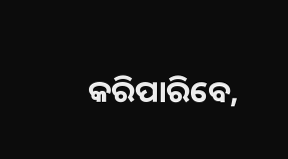କରିପାରିବେ,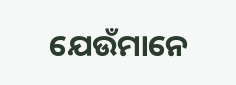ଯେଉଁମାନେ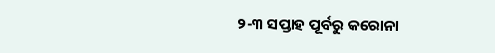୨-୩ ସପ୍ତାହ ପୂର୍ବରୁ କରୋନା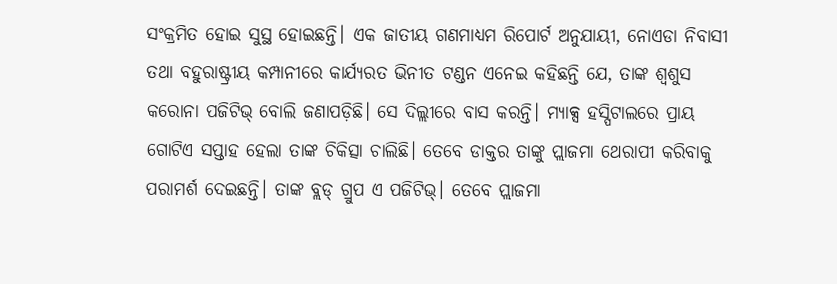ସଂକ୍ରମିତ ହୋଇ ସୁସ୍ଥ ହୋଇଛନ୍ତି। ଏକ ଜାତୀୟ ଗଣମାଧ୍ୟମ ରିପୋର୍ଟ ଅନୁଯାୟୀ, ନୋଏଡା ନିବାସୀ ତଥା ବହୁରାଷ୍ଟ୍ରୀୟ କମ୍ପାନୀରେ କାର୍ଯ୍ୟରତ ଭିନୀତ ଟଣ୍ଡନ ଏନେଇ କହିଛନ୍ତି ଯେ, ତାଙ୍କ ଶ୍ୱଶୁସ କରୋନା ପଜିଟିଭ୍ ବୋଲି ଜଣାପଡ଼ିଛି। ସେ ଦିଲ୍ଲୀରେ ବାସ କରନ୍ତି। ମ୍ୟାକ୍ସ ହସ୍ପିଟାଲରେ ପ୍ରାୟ ଗୋଟିଏ ସପ୍ତାହ ହେଲା ତାଙ୍କ ଚିକିତ୍ସା ଚାଲିଛି। ତେବେ ଡାକ୍ତର ତାଙ୍କୁ ପ୍ଲାଜମା ଥେରାପୀ କରିବାକୁ ପରାମର୍ଶ ଦେଇଛନ୍ତି। ତାଙ୍କ ବ୍ଲଡ୍ ଗ୍ରୁପ ଏ ପଜିଟିଭ୍। ତେବେ ପ୍ଲାଜମା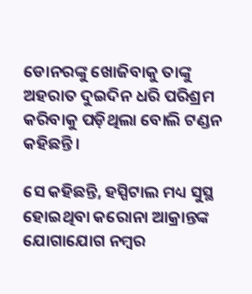ଡୋନରଙ୍କୁ ଖୋଜିବାକୁ ତାଙ୍କୁ ଅହରାତ ଦୁଇଦିନ ଧରି ପରିଶ୍ରମ କରିବାକୁ ପଡ଼ିଥିଲା ବୋଲି ଟଣ୍ଡନ କହିଛନ୍ତି।

ସେ କହିଛନ୍ତି, ହସ୍ପିଟାଲ ମଧ୍ୟ ସୁସ୍ଥ ହୋଇଥିବା କରୋନା ଆକ୍ରାନ୍ତଙ୍କ ଯୋଗାଯୋଗ ନମ୍ୱର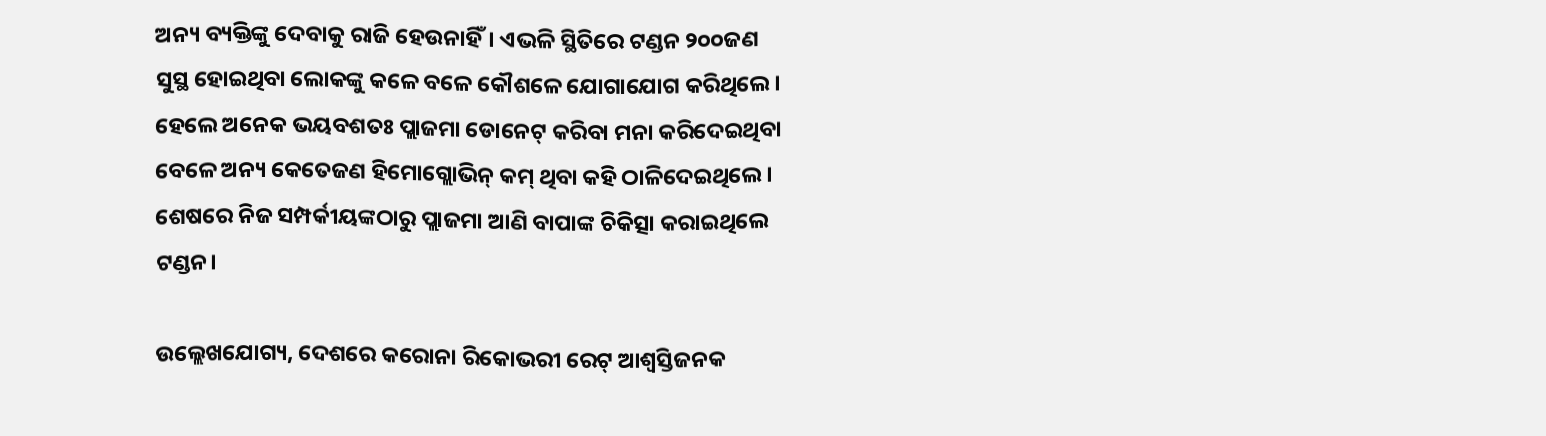ଅନ୍ୟ ବ୍ୟକ୍ତିଙ୍କୁ ଦେବାକୁ ରାଜି ହେଉନାହିଁ। ଏଭଳି ସ୍ଥିତିରେ ଟଣ୍ଡନ ୨୦୦ଜଣ ସୁସ୍ଥ ହୋଇଥିବା ଲୋକଙ୍କୁ କଳେ ବଳେ କୌଶଳେ ଯୋଗାଯୋଗ କରିଥିଲେ। ହେଲେ ଅନେକ ଭୟବଶତଃ ପ୍ଲାଜମା ଡୋନେଟ୍ କରିବା ମନା କରିଦେଇଥିବା ବେଳେ ଅନ୍ୟ କେତେଜଣ ହିମୋଗ୍ଲୋଭିନ୍ କମ୍ ଥିବା କହି ଠାଳିଦେଇଥିଲେ। ଶେଷରେ ନିଜ ସମ୍ପର୍କୀୟଙ୍କଠାରୁ ପ୍ଲାଜମା ଆଣି ବାପାଙ୍କ ଚିକିତ୍ସା କରାଇଥିଲେ ଟଣ୍ଡନ।

ଉଲ୍ଲେଖଯୋଗ୍ୟ, ଦେଶରେ କରୋନା ରିକୋଭରୀ ରେଟ୍ ଆଶ୍ୱସ୍ତିଜନକ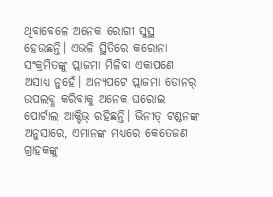ଥିବାବେଳେ ଅନେକ ରୋଗୀ ସୁସ୍ଥ ହେଉଛନ୍ତି। ଏଭଳି ସ୍ଥିତିରେ କରୋନା ସଂକ୍ରମିତଙ୍କୁ ପ୍ଲାଜମା ମିଳିବା ଏକାପଣେ ଅସାଧ୍ୟ ନୁହେଁ। ଅନ୍ୟପଟେ ପ୍ଲାଜମା ଡୋନର୍ ଉପଲବ୍ଧ କରିବାକୁ ଅନେକ ଘରୋଇ ପୋର୍ଟାଲ ଆକ୍ଟିଭ୍ ରହିଛନ୍ତି। ଭିନୀତ୍ ଟଣ୍ଡନଙ୍କ ଅନୁସାରେ, ଏମାନଙ୍କ ମଧ୍ୟରେ କେତେଜଣ ଗ୍ରାହକଙ୍କୁ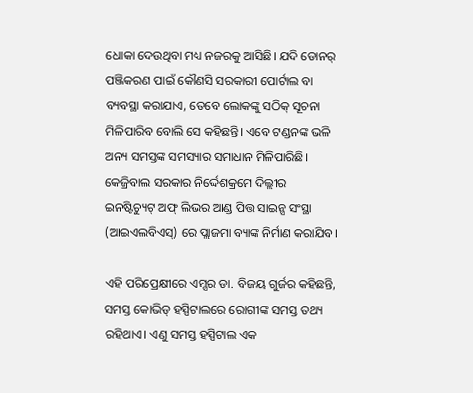ଧୋକା ଦେଉଥିବା ମଧ୍ୟ ନଜରକୁ ଆସିଛି। ଯଦି ଡୋନର୍ ପଞ୍ଜିକରଣ ପାଇଁ କୌଣସି ସରକାରୀ ପୋର୍ଟାଲ ବା ବ୍ୟବସ୍ଥା କରାଯାଏ, ତେବେ ଲୋକଙ୍କୁ ସଠିକ୍ ସୂଚନା ମିଳିପାରିବ ବୋଲି ସେ କହିଛନ୍ତି। ଏବେ ଟଣ୍ଡନଙ୍କ ଭଳି ଅନ୍ୟ ସମସ୍ତଙ୍କ ସମସ୍ୟାର ସମାଧାନ ମିଳିପାରିଛି। କେଜ୍ରିବାଲ ସରକାର ନିର୍ଦ୍ଦେଶକ୍ରମେ ଦିଲ୍ଲୀର ଇନଷ୍ଟିଚ୍ୟୁଟ୍ ଅଫ୍ ଲିଭର ଆଣ୍ଡ ପିତ୍ତ ସାଇନ୍ସ ସଂସ୍ଥା (ଆଇଏଲବିଏସ୍) ରେ ପ୍ଲାଜମା ବ୍ୟାଙ୍କ ନିର୍ମାଣ କରାଯିବ।

ଏହି ପରିପ୍ରେକ୍ଷୀରେ ଏମ୍ସର ଡା. ବିଜୟ ଗୁର୍ଜର କହିଛନ୍ତି, ସମସ୍ତ କୋଭିଡ୍ ହସ୍ପିଟାଲରେ ରୋଗୀଙ୍କ ସମସ୍ତ ତଥ୍ୟ ରହିଥାଏ। ଏଣୁ ସମସ୍ତ ହସ୍ପିଟାଲ ଏକ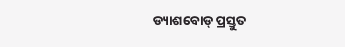ଡ୍ୟାଶବୋଡ୍ ପ୍ରସ୍ତୁତ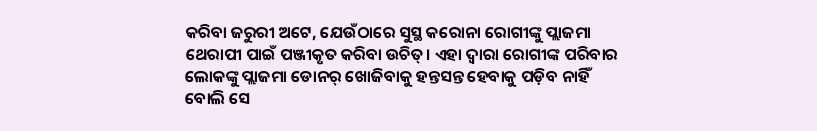କରିବା ଜରୁରୀ ଅଟେ, ଯେଉଁଠାରେ ସୁସ୍ଥ କରୋନା ରୋଗୀଙ୍କୁ ପ୍ଲାଜମା ଥେରାପୀ ପାଇଁ ପଞ୍ଜୀକୃତ କରିବା ଉଚିତ୍। ଏହା ଦ୍ୱାରା ରୋଗୀଙ୍କ ପରିବାର ଲୋକଙ୍କୁ ପ୍ଲାଜମା ଡୋନର୍ ଖୋଜିବାକୁ ହନ୍ତସନ୍ତ ହେବାକୁ ପଡ଼ିବ ନାହିଁ ବୋଲି ସେ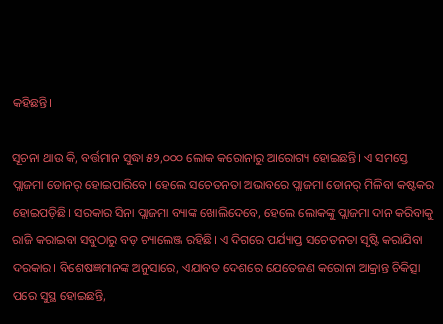କହିଛନ୍ତି।

ସୂଚନା ଥାଉ କି, ବର୍ତ୍ତମାନ ସୁଦ୍ଧା ୫୨,୦୦୦ ଲୋକ କରୋନାରୁ ଆରୋଗ୍ୟ ହୋଇଛନ୍ତି। ଏ ସମସ୍ତେ ପ୍ଲାଜମା ଡୋନର୍ ହୋଇପାରିବେ। ହେଲେ ସଚେତନତା ଅଭାବରେ ପ୍ଲାଜମା ଡୋନର୍ ମିଳିବା କଷ୍ଟକର ହୋଇପଡ଼ିଛି। ସରକାର ସିନା ପ୍ଲାଜମା ବ୍ୟାଙ୍କ ଖୋଲିଦେବେ, ହେଲେ ଲୋକଙ୍କୁ ପ୍ଲାଜମା ଦାନ କରିବାକୁ ରାଜି କରାଇବା ସବୁଠାରୁ ବଡ଼ ଚ୍ୟାଲେଞ୍ଜ ରହିଛି। ଏ ଦିଗରେ ପର୍ଯ୍ୟାପ୍ତ ସଚେତନତା ସୃଷ୍ଟି କରାଯିବା ଦରକାର। ବିଶେଷଜ୍ଞମାନଙ୍କ ଅନୁସାରେ, ଏଯାବତ ଦେଶରେ ଯେତେଜଣ କରୋନା ଆକ୍ରାନ୍ତ ଚିକିତ୍ସା ପରେ ସୁସ୍ଥ ହୋଇଛନ୍ତି,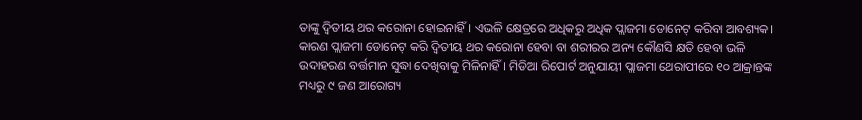ତାଙ୍କୁ ଦ୍ୱିତୀୟ ଥର କରୋନା ହୋଇନାହିଁ। ଏଭଳି କ୍ଷେତ୍ରରେ ଅଧିକରୁ ଅଧିକ ପ୍ଲାଜମା ଡୋନେଟ୍ କରିବା ଆବଶ୍ୟକ। କାରଣ ପ୍ଲାଜମା ଡୋନେଟ୍ କରି ଦ୍ୱିତୀୟ ଥର କରୋନା ହେବା ବା ଶରୀରର ଅନ୍ୟ କୌଣସି କ୍ଷତି ହେବା ଭଳି ଉଦାହରଣ ବର୍ତ୍ତମାନ ସୁଦ୍ଧା ଦେଖିବାକୁ ମିଳିନାହିଁ। ମିଡିଆ ରିପୋର୍ଟ ଅନୁଯାୟୀ ପ୍ଲାଜମା ଥେରାପୀରେ ୧୦ ଆକ୍ରାନ୍ତଙ୍କ ମଧ୍ୟରୁ ୯ ଜଣ ଆରୋଗ୍ୟ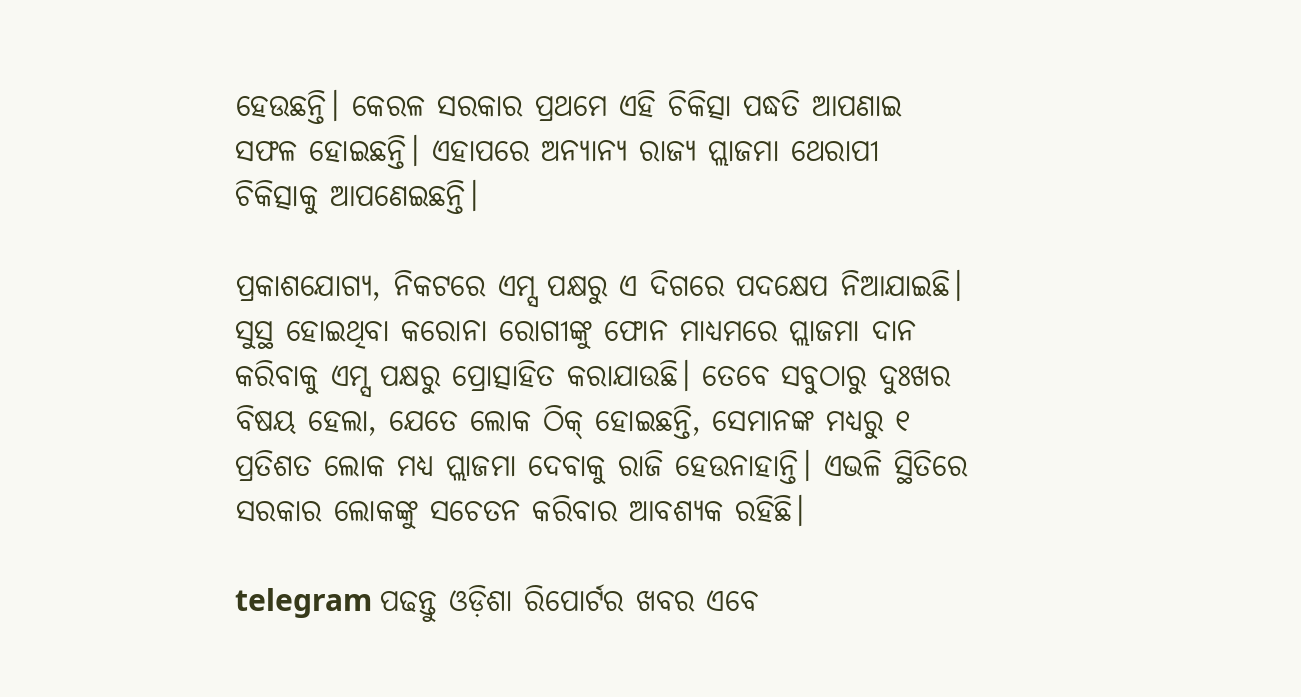ହେଉଛନ୍ତି। କେରଳ ସରକାର ପ୍ରଥମେ ଏହି ଚିକିତ୍ସା ପଦ୍ଧତି ଆପଣାଇ ସଫଳ ହୋଇଛନ୍ତି। ଏହାପରେ ଅନ୍ୟାନ୍ୟ ରାଜ୍ୟ ପ୍ଲାଜମା ଥେରାପୀ ଚିକିତ୍ସାକୁ ଆପଣେଇଛନ୍ତି।

ପ୍ରକାଶଯୋଗ୍ୟ, ନିକଟରେ ଏମ୍ସ ପକ୍ଷରୁ ଏ ଦିଗରେ ପଦକ୍ଷେପ ନିଆଯାଇଛି। ସୁସ୍ଥ ହୋଇଥିବା କରୋନା ରୋଗୀଙ୍କୁ ଫୋନ ମାଧ୍ୟମରେ ପ୍ଲାଜମା ଦାନ କରିବାକୁ ଏମ୍ସ ପକ୍ଷରୁ ପ୍ରୋତ୍ସାହିତ କରାଯାଉଛି। ତେବେ ସବୁଠାରୁ ଦୁଃଖର ବିଷୟ ହେଲା, ଯେତେ ଲୋକ ଠିକ୍ ହୋଇଛନ୍ତି, ସେମାନଙ୍କ ମଧ୍ୟରୁ ୧ ପ୍ରତିଶତ ଲୋକ ମଧ୍ୟ ପ୍ଲାଜମା ଦେବାକୁ ରାଜି ହେଉନାହାନ୍ତି। ଏଭଳି ସ୍ଥିତିରେ ସରକାର ଲୋକଙ୍କୁ ସଚେତନ କରିବାର ଆବଶ୍ୟକ ରହିଛି।

telegram ପଢନ୍ତୁ ଓଡ଼ିଶା ରିପୋର୍ଟର ଖବର ଏବେ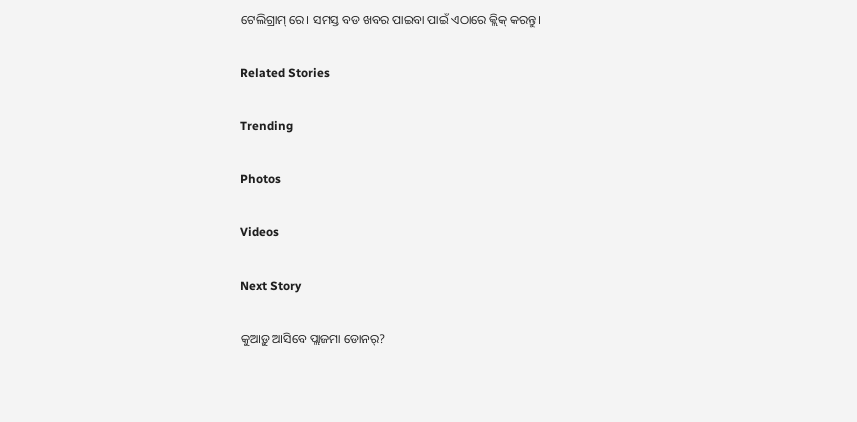ଟେଲିଗ୍ରାମ୍ ରେ। ସମସ୍ତ ବଡ ଖବର ପାଇବା ପାଇଁ ଏଠାରେ କ୍ଲିକ୍ କରନ୍ତୁ।

Related Stories

Trending

Photos

Videos

Next Story

କୁଆଡ଼ୁ ଆସିବେ ପ୍ଲାଜମା ଡୋନର୍?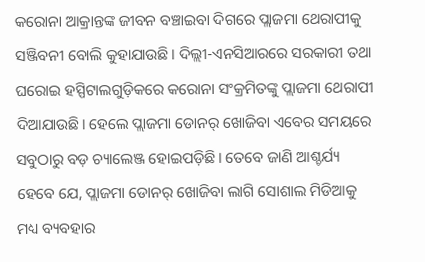କରୋନା ଆକ୍ରାନ୍ତଙ୍କ ଜୀବନ ବଞ୍ଚାଇବା ଦିଗରେ ପ୍ଲାଜମା ଥେରାପୀକୁ ସଞ୍ଜିବନୀ ବୋଲି କୁହାଯାଉଛି। ଦିଲ୍ଲୀ-ଏନସିଆରରେ ସରକାରୀ ତଥା ଘରୋଇ ହସ୍ପିଟାଲଗୁଡ଼ିକରେ କରୋନା ସଂକ୍ରମିତଙ୍କୁ ପ୍ଲାଜମା ଥେରାପୀ ଦିଆଯାଉଛି। ହେଲେ ପ୍ଲାଜମା ଡୋନର୍ ଖୋଜିବା ଏବେର ସମୟରେ ସବୁଠାରୁ ବଡ଼ ଚ୍ୟାଲେଞ୍ଜ ହୋଇପଡ଼ିଛି। ତେବେ ଜାଣି ଆଶ୍ଚର୍ଯ୍ୟ ହେବେ ଯେ, ପ୍ଲାଜମା ଡୋନର୍ ଖୋଜିବା ଲାଗି ସୋଶାଲ ମିଡିଆକୁ ମଧ୍ୟ ବ୍ୟବହାର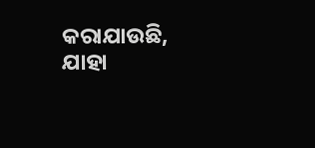କରାଯାଉଛି, ଯାହା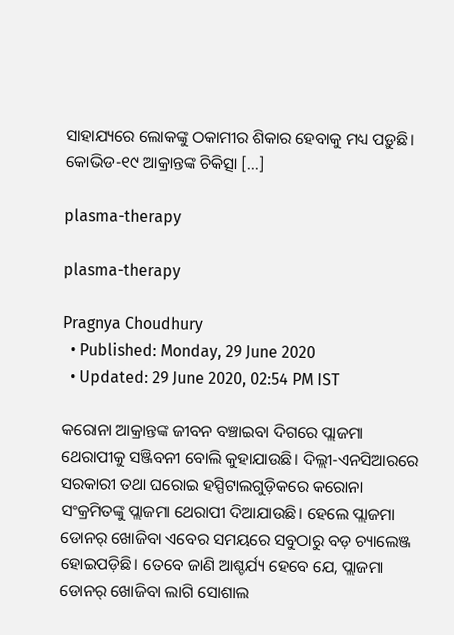ସାହାଯ୍ୟରେ ଲୋକଙ୍କୁ ଠକାମୀର ଶିକାର ହେବାକୁ ମଧ୍ୟ ପଡ଼ୁଛି। କୋଭିଡ-୧୯ ଆକ୍ରାନ୍ତଙ୍କ ଚିକିତ୍ସା […]

plasma-therapy

plasma-therapy

Pragnya Choudhury
  • Published: Monday, 29 June 2020
  • Updated: 29 June 2020, 02:54 PM IST

କରୋନା ଆକ୍ରାନ୍ତଙ୍କ ଜୀବନ ବଞ୍ଚାଇବା ଦିଗରେ ପ୍ଲାଜମା ଥେରାପୀକୁ ସଞ୍ଜିବନୀ ବୋଲି କୁହାଯାଉଛି। ଦିଲ୍ଲୀ-ଏନସିଆରରେ ସରକାରୀ ତଥା ଘରୋଇ ହସ୍ପିଟାଲଗୁଡ଼ିକରେ କରୋନା ସଂକ୍ରମିତଙ୍କୁ ପ୍ଲାଜମା ଥେରାପୀ ଦିଆଯାଉଛି। ହେଲେ ପ୍ଲାଜମା ଡୋନର୍ ଖୋଜିବା ଏବେର ସମୟରେ ସବୁଠାରୁ ବଡ଼ ଚ୍ୟାଲେଞ୍ଜ ହୋଇପଡ଼ିଛି। ତେବେ ଜାଣି ଆଶ୍ଚର୍ଯ୍ୟ ହେବେ ଯେ, ପ୍ଲାଜମା ଡୋନର୍ ଖୋଜିବା ଲାଗି ସୋଶାଲ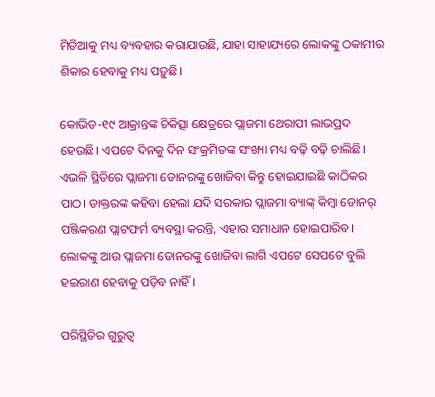ମିଡିଆକୁ ମଧ୍ୟ ବ୍ୟବହାର କରାଯାଉଛି, ଯାହା ସାହାଯ୍ୟରେ ଲୋକଙ୍କୁ ଠକାମୀର ଶିକାର ହେବାକୁ ମଧ୍ୟ ପଡ଼ୁଛି।

କୋଭିଡ-୧୯ ଆକ୍ରାନ୍ତଙ୍କ ଚିକିତ୍ସା କ୍ଷେତ୍ରରେ ପ୍ଲାଜମା ଥେରାପୀ ଲାଭପ୍ରଦ ହେଉଛି। ଏପଟେ ଦିନକୁ ଦିନ ସଂକ୍ରମିତଙ୍କ ସଂଖ୍ୟା ମଧ୍ୟ ବଢ଼ି ବଢ଼ି ଚାଲିଛି। ଏଭଳି ସ୍ଥିତିରେ ପ୍ଲାଜମା ଡୋନରଙ୍କୁ ଖୋଜିବା କିନ୍ତୁ ହୋଇଯାଇଛି କାଠିକର ପାଠ। ଡାକ୍ତରଙ୍କ କହିବା ହେଲା ଯଦି ସରକାର ପ୍ଲାଜମା ବ୍ୟାଙ୍କ୍ କିମ୍ବା ଡୋନର୍ ପଞ୍ଜିକରଣ ପ୍ଲାଟଫର୍ମ ବ୍ୟବସ୍ଥା କରନ୍ତି, ଏହାର ସମାଧାନ ହୋଇପାରିବ। ଲୋକଙ୍କୁ ଆଉ ପ୍ଲାଜମା ଡୋନରଙ୍କୁ ଖୋଜିବା ଲାଗି ଏପଟେ ସେପଟେ ବୁଲି ହଇରାଣ ହେବାକୁ ପଡ଼ିବ ନାହିଁ।

ପରିସ୍ଥିତିର ଗୁରୁତ୍ୱ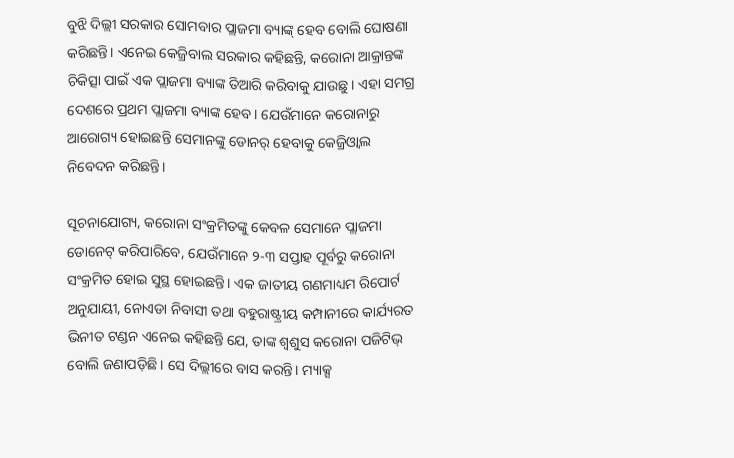ବୁଝି ଦିଲ୍ଲୀ ସରକାର ସୋମବାର ପ୍ଲାଜମା ବ୍ୟାଙ୍କ୍ ହେବ ବୋଲି ଘୋଷଣା କରିଛନ୍ତି। ଏନେଇ କେଜ୍ରିବାଲ ସରକାର କହିଛନ୍ତି, କରୋନା ଆକ୍ରାନ୍ତଙ୍କ ଚିକିତ୍ସା ପାଇଁ ଏକ ପ୍ଲାଜମା ବ୍ୟାଙ୍କ ତିଆରି କରିବାକୁ ଯାଉଛୁ। ଏହା ସମଗ୍ର ଦେଶରେ ପ୍ରଥମ ପ୍ଲାଜମା ବ୍ୟାଙ୍କ ହେବ। ଯେଉଁମାନେ କରୋନାରୁ ଆରୋଗ୍ୟ ହୋଇଛନ୍ତି ସେମାନଙ୍କୁ ଡୋନର୍ ହେବାକୁ କେଜ୍ରିଓ୍ୱାଲ ନିବେଦନ କରିଛନ୍ତି।

ସୂଚନାଯୋଗ୍ୟ, କରୋନା ସଂକ୍ରମିତଙ୍କୁ କେବଳ ସେମାନେ ପ୍ଲାଜମା ଡୋନେଟ୍ କରିପାରିବେ, ଯେଉଁମାନେ ୨-୩ ସପ୍ତାହ ପୂର୍ବରୁ କରୋନା ସଂକ୍ରମିତ ହୋଇ ସୁସ୍ଥ ହୋଇଛନ୍ତି। ଏକ ଜାତୀୟ ଗଣମାଧ୍ୟମ ରିପୋର୍ଟ ଅନୁଯାୟୀ, ନୋଏଡା ନିବାସୀ ତଥା ବହୁରାଷ୍ଟ୍ରୀୟ କମ୍ପାନୀରେ କାର୍ଯ୍ୟରତ ଭିନୀତ ଟଣ୍ଡନ ଏନେଇ କହିଛନ୍ତି ଯେ, ତାଙ୍କ ଶ୍ୱଶୁସ କରୋନା ପଜିଟିଭ୍ ବୋଲି ଜଣାପଡ଼ିଛି। ସେ ଦିଲ୍ଲୀରେ ବାସ କରନ୍ତି। ମ୍ୟାକ୍ସ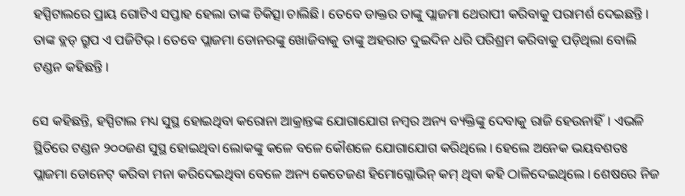ହସ୍ପିଟାଲରେ ପ୍ରାୟ ଗୋଟିଏ ସପ୍ତାହ ହେଲା ତାଙ୍କ ଚିକିତ୍ସା ଚାଲିଛି। ତେବେ ଡାକ୍ତର ତାଙ୍କୁ ପ୍ଲାଜମା ଥେରାପୀ କରିବାକୁ ପରାମର୍ଶ ଦେଇଛନ୍ତି। ତାଙ୍କ ବ୍ଲଡ୍ ଗ୍ରୁପ ଏ ପଜିଟିଭ୍। ତେବେ ପ୍ଲାଜମା ଡୋନରଙ୍କୁ ଖୋଜିବାକୁ ତାଙ୍କୁ ଅହରାତ ଦୁଇଦିନ ଧରି ପରିଶ୍ରମ କରିବାକୁ ପଡ଼ିଥିଲା ବୋଲି ଟଣ୍ଡନ କହିଛନ୍ତି।

ସେ କହିଛନ୍ତି, ହସ୍ପିଟାଲ ମଧ୍ୟ ସୁସ୍ଥ ହୋଇଥିବା କରୋନା ଆକ୍ରାନ୍ତଙ୍କ ଯୋଗାଯୋଗ ନମ୍ୱର ଅନ୍ୟ ବ୍ୟକ୍ତିଙ୍କୁ ଦେବାକୁ ରାଜି ହେଉନାହିଁ। ଏଭଳି ସ୍ଥିତିରେ ଟଣ୍ଡନ ୨୦୦ଜଣ ସୁସ୍ଥ ହୋଇଥିବା ଲୋକଙ୍କୁ କଳେ ବଳେ କୌଶଳେ ଯୋଗାଯୋଗ କରିଥିଲେ। ହେଲେ ଅନେକ ଭୟବଶତଃ ପ୍ଲାଜମା ଡୋନେଟ୍ କରିବା ମନା କରିଦେଇଥିବା ବେଳେ ଅନ୍ୟ କେତେଜଣ ହିମୋଗ୍ଲୋଭିନ୍ କମ୍ ଥିବା କହି ଠାଳିଦେଇଥିଲେ। ଶେଷରେ ନିଜ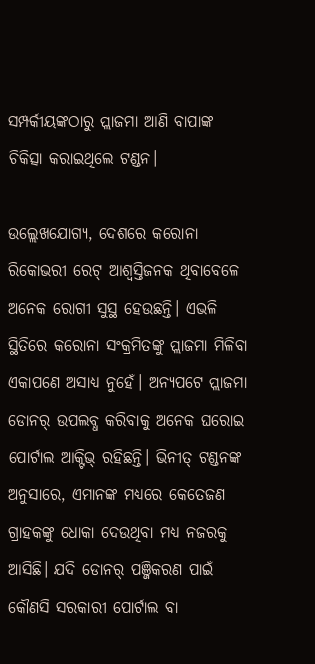ସମ୍ପର୍କୀୟଙ୍କଠାରୁ ପ୍ଲାଜମା ଆଣି ବାପାଙ୍କ ଚିକିତ୍ସା କରାଇଥିଲେ ଟଣ୍ଡନ।

ଉଲ୍ଲେଖଯୋଗ୍ୟ, ଦେଶରେ କରୋନା ରିକୋଭରୀ ରେଟ୍ ଆଶ୍ୱସ୍ତିଜନକ ଥିବାବେଳେ ଅନେକ ରୋଗୀ ସୁସ୍ଥ ହେଉଛନ୍ତି। ଏଭଳି ସ୍ଥିତିରେ କରୋନା ସଂକ୍ରମିତଙ୍କୁ ପ୍ଲାଜମା ମିଳିବା ଏକାପଣେ ଅସାଧ୍ୟ ନୁହେଁ। ଅନ୍ୟପଟେ ପ୍ଲାଜମା ଡୋନର୍ ଉପଲବ୍ଧ କରିବାକୁ ଅନେକ ଘରୋଇ ପୋର୍ଟାଲ ଆକ୍ଟିଭ୍ ରହିଛନ୍ତି। ଭିନୀତ୍ ଟଣ୍ଡନଙ୍କ ଅନୁସାରେ, ଏମାନଙ୍କ ମଧ୍ୟରେ କେତେଜଣ ଗ୍ରାହକଙ୍କୁ ଧୋକା ଦେଉଥିବା ମଧ୍ୟ ନଜରକୁ ଆସିଛି। ଯଦି ଡୋନର୍ ପଞ୍ଜିକରଣ ପାଇଁ କୌଣସି ସରକାରୀ ପୋର୍ଟାଲ ବା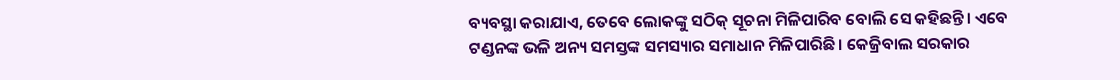ବ୍ୟବସ୍ଥା କରାଯାଏ, ତେବେ ଲୋକଙ୍କୁ ସଠିକ୍ ସୂଚନା ମିଳିପାରିବ ବୋଲି ସେ କହିଛନ୍ତି। ଏବେ ଟଣ୍ଡନଙ୍କ ଭଳି ଅନ୍ୟ ସମସ୍ତଙ୍କ ସମସ୍ୟାର ସମାଧାନ ମିଳିପାରିଛି। କେଜ୍ରିବାଲ ସରକାର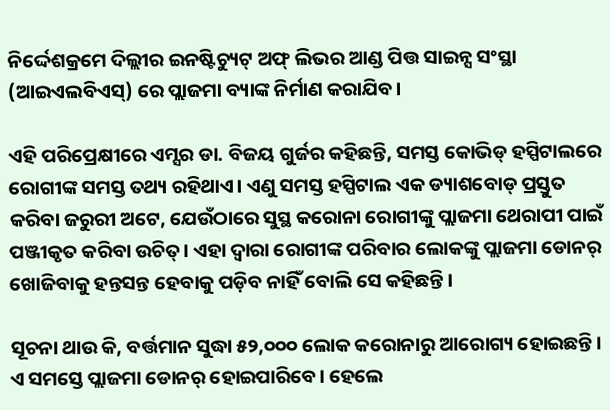ନିର୍ଦ୍ଦେଶକ୍ରମେ ଦିଲ୍ଲୀର ଇନଷ୍ଟିଚ୍ୟୁଟ୍ ଅଫ୍ ଲିଭର ଆଣ୍ଡ ପିତ୍ତ ସାଇନ୍ସ ସଂସ୍ଥା (ଆଇଏଲବିଏସ୍) ରେ ପ୍ଲାଜମା ବ୍ୟାଙ୍କ ନିର୍ମାଣ କରାଯିବ।

ଏହି ପରିପ୍ରେକ୍ଷୀରେ ଏମ୍ସର ଡା. ବିଜୟ ଗୁର୍ଜର କହିଛନ୍ତି, ସମସ୍ତ କୋଭିଡ୍ ହସ୍ପିଟାଲରେ ରୋଗୀଙ୍କ ସମସ୍ତ ତଥ୍ୟ ରହିଥାଏ। ଏଣୁ ସମସ୍ତ ହସ୍ପିଟାଲ ଏକ ଡ୍ୟାଶବୋଡ୍ ପ୍ରସ୍ତୁତ କରିବା ଜରୁରୀ ଅଟେ, ଯେଉଁଠାରେ ସୁସ୍ଥ କରୋନା ରୋଗୀଙ୍କୁ ପ୍ଲାଜମା ଥେରାପୀ ପାଇଁ ପଞ୍ଜୀକୃତ କରିବା ଉଚିତ୍। ଏହା ଦ୍ୱାରା ରୋଗୀଙ୍କ ପରିବାର ଲୋକଙ୍କୁ ପ୍ଲାଜମା ଡୋନର୍ ଖୋଜିବାକୁ ହନ୍ତସନ୍ତ ହେବାକୁ ପଡ଼ିବ ନାହିଁ ବୋଲି ସେ କହିଛନ୍ତି।

ସୂଚନା ଥାଉ କି, ବର୍ତ୍ତମାନ ସୁଦ୍ଧା ୫୨,୦୦୦ ଲୋକ କରୋନାରୁ ଆରୋଗ୍ୟ ହୋଇଛନ୍ତି। ଏ ସମସ୍ତେ ପ୍ଲାଜମା ଡୋନର୍ ହୋଇପାରିବେ। ହେଲେ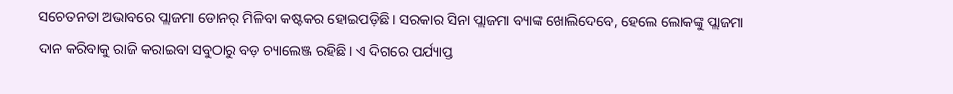ସଚେତନତା ଅଭାବରେ ପ୍ଲାଜମା ଡୋନର୍ ମିଳିବା କଷ୍ଟକର ହୋଇପଡ଼ିଛି। ସରକାର ସିନା ପ୍ଲାଜମା ବ୍ୟାଙ୍କ ଖୋଲିଦେବେ, ହେଲେ ଲୋକଙ୍କୁ ପ୍ଲାଜମା ଦାନ କରିବାକୁ ରାଜି କରାଇବା ସବୁଠାରୁ ବଡ଼ ଚ୍ୟାଲେଞ୍ଜ ରହିଛି। ଏ ଦିଗରେ ପର୍ଯ୍ୟାପ୍ତ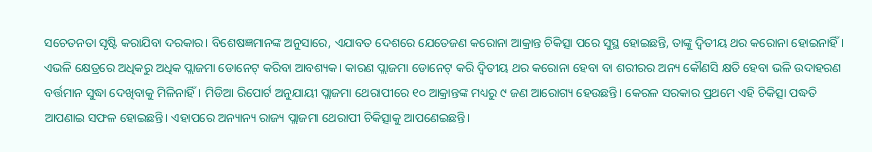ସଚେତନତା ସୃଷ୍ଟି କରାଯିବା ଦରକାର। ବିଶେଷଜ୍ଞମାନଙ୍କ ଅନୁସାରେ, ଏଯାବତ ଦେଶରେ ଯେତେଜଣ କରୋନା ଆକ୍ରାନ୍ତ ଚିକିତ୍ସା ପରେ ସୁସ୍ଥ ହୋଇଛନ୍ତି, ତାଙ୍କୁ ଦ୍ୱିତୀୟ ଥର କରୋନା ହୋଇନାହିଁ। ଏଭଳି କ୍ଷେତ୍ରରେ ଅଧିକରୁ ଅଧିକ ପ୍ଲାଜମା ଡୋନେଟ୍ କରିବା ଆବଶ୍ୟକ। କାରଣ ପ୍ଲାଜମା ଡୋନେଟ୍ କରି ଦ୍ୱିତୀୟ ଥର କରୋନା ହେବା ବା ଶରୀରର ଅନ୍ୟ କୌଣସି କ୍ଷତି ହେବା ଭଳି ଉଦାହରଣ ବର୍ତ୍ତମାନ ସୁଦ୍ଧା ଦେଖିବାକୁ ମିଳିନାହିଁ। ମିଡିଆ ରିପୋର୍ଟ ଅନୁଯାୟୀ ପ୍ଲାଜମା ଥେରାପୀରେ ୧୦ ଆକ୍ରାନ୍ତଙ୍କ ମଧ୍ୟରୁ ୯ ଜଣ ଆରୋଗ୍ୟ ହେଉଛନ୍ତି। କେରଳ ସରକାର ପ୍ରଥମେ ଏହି ଚିକିତ୍ସା ପଦ୍ଧତି ଆପଣାଇ ସଫଳ ହୋଇଛନ୍ତି। ଏହାପରେ ଅନ୍ୟାନ୍ୟ ରାଜ୍ୟ ପ୍ଲାଜମା ଥେରାପୀ ଚିକିତ୍ସାକୁ ଆପଣେଇଛନ୍ତି।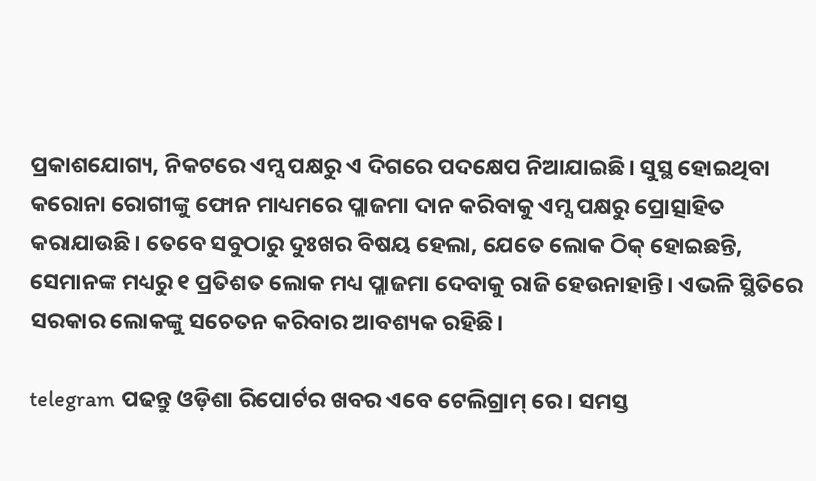ପ୍ରକାଶଯୋଗ୍ୟ, ନିକଟରେ ଏମ୍ସ ପକ୍ଷରୁ ଏ ଦିଗରେ ପଦକ୍ଷେପ ନିଆଯାଇଛି। ସୁସ୍ଥ ହୋଇଥିବା କରୋନା ରୋଗୀଙ୍କୁ ଫୋନ ମାଧ୍ୟମରେ ପ୍ଲାଜମା ଦାନ କରିବାକୁ ଏମ୍ସ ପକ୍ଷରୁ ପ୍ରୋତ୍ସାହିତ କରାଯାଉଛି। ତେବେ ସବୁଠାରୁ ଦୁଃଖର ବିଷୟ ହେଲା, ଯେତେ ଲୋକ ଠିକ୍ ହୋଇଛନ୍ତି, ସେମାନଙ୍କ ମଧ୍ୟରୁ ୧ ପ୍ରତିଶତ ଲୋକ ମଧ୍ୟ ପ୍ଲାଜମା ଦେବାକୁ ରାଜି ହେଉନାହାନ୍ତି। ଏଭଳି ସ୍ଥିତିରେ ସରକାର ଲୋକଙ୍କୁ ସଚେତନ କରିବାର ଆବଶ୍ୟକ ରହିଛି।

telegram ପଢନ୍ତୁ ଓଡ଼ିଶା ରିପୋର୍ଟର ଖବର ଏବେ ଟେଲିଗ୍ରାମ୍ ରେ। ସମସ୍ତ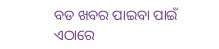ବଡ ଖବର ପାଇବା ପାଇଁ ଏଠାରେ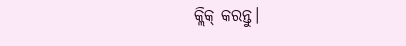କ୍ଲିକ୍ କରନ୍ତୁ।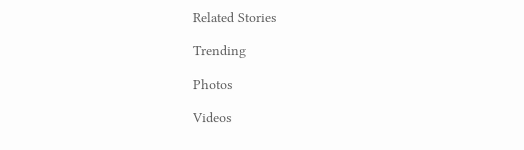Related Stories

Trending

Photos

Videos